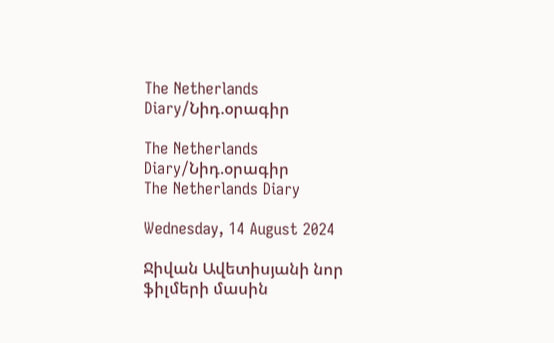The Netherlands Diary/Նիդ.օրագիր

The Netherlands Diary/Նիդ.օրագիր
The Netherlands Diary

Wednesday, 14 August 2024

Ջիվան Ավետիսյանի նոր ֆիլմերի մասին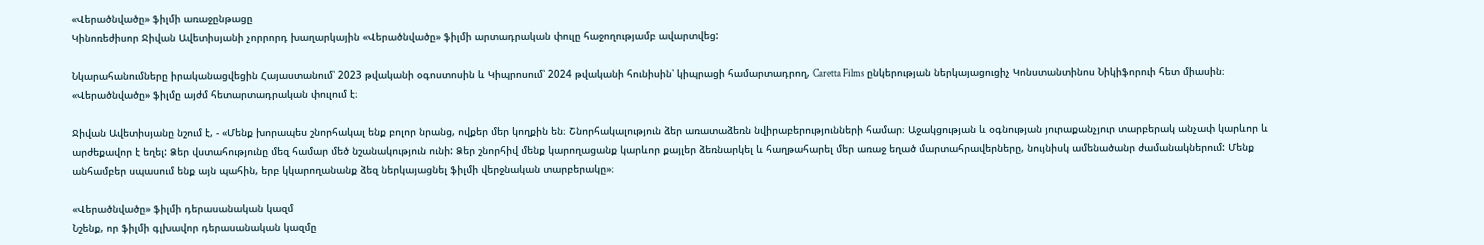«Վերածնվածը» ֆիլմի առաջընթացը
Կինոռեժիսոր Ջիվան Ավետիսյանի չորրորդ խաղարկային «Վերածնվածը» ֆիլմի արտադրական փուլը հաջողությամբ ավարտվեց:

Նկարահանումները իրականացվեցին Հայաստանում՝ 2023 թվականի օգոստոսին և Կիպրոսում՝ 2024 թվականի հունիսին՝ կիպրացի համարտադրող, Caretta Films ընկերության ներկայացուցիչ Կոնստանտինոս Նիկիֆորուի հետ միասին։ «Վերածնվածը» ֆիլմը այժմ հետարտադրական փուլում է։

Ջիվան Ավետիսյանը նշում է, - «Մենք խորապես շնորհակալ ենք բոլոր նրանց, ովքեր մեր կողքին են։ Շնորհակալություն ձեր առատաձեռն նվիրաբերությունների համար։ Աջակցության և օգնության յուրաքանչյուր տարբերակ անչափ կարևոր և արժեքավոր է եղել: Ձեր վստահությունը մեզ համար մեծ նշանակություն ունի: Ձեր շնորհիվ մենք կարողացանք կարևոր քայլեր ձեռնարկել և հաղթահարել մեր առաջ եղած մարտահրավերները, նույնիսկ ամենածանր ժամանակներում: Մենք անհամբեր սպասում ենք այն պահին, երբ կկարողանանք ձեզ ներկայացնել ֆիլմի վերջնական տարբերակը»։

«Վերածնվածը» ֆիլմի դերասանական կազմ
Նշենք, որ ֆիլմի գլխավոր դերասանական կազմը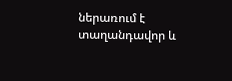ներառում է տաղանդավոր և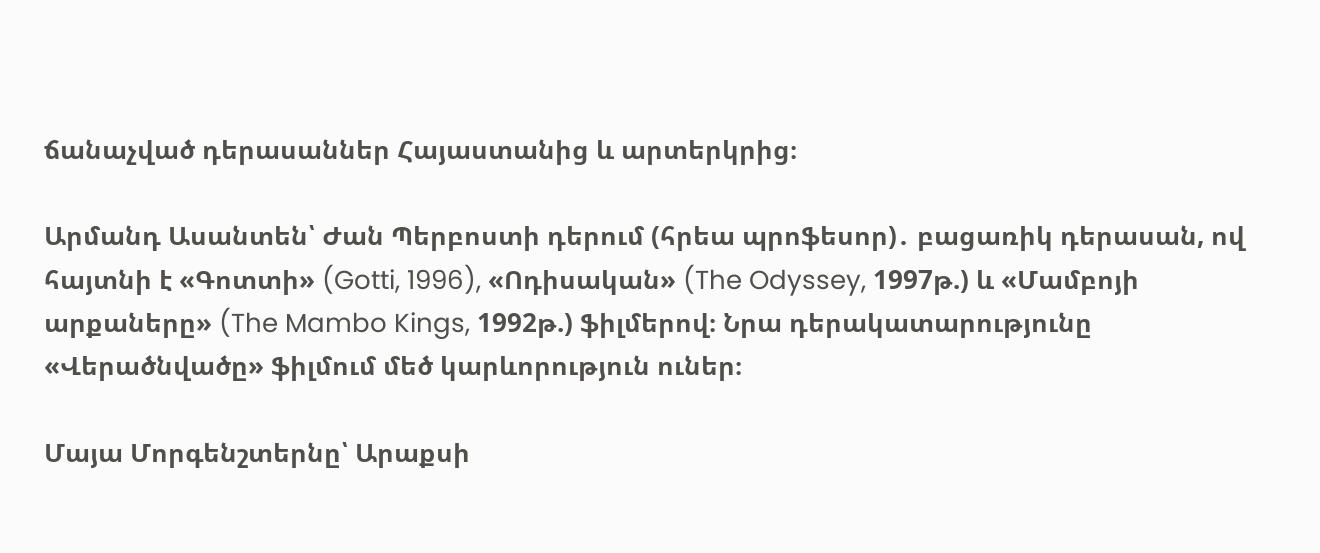ճանաչված դերասաններ Հայաստանից և արտերկրից։

Արմանդ Ասանտեն՝ Ժան Պերբոստի դերում (հրեա պրոֆեսոր)․ բացառիկ դերասան, ով հայտնի է «Գոտտի» (Gotti, 1996), «Ոդիսական» (The Odyssey, 1997թ.) և «Մամբոյի արքաները» (The Mambo Kings, 1992թ.) ֆիլմերով։ Նրա դերակատարությունը «Վերածնվածը» ֆիլմում մեծ կարևորություն ուներ։

Մայա Մորգենշտերնը՝ Արաքսի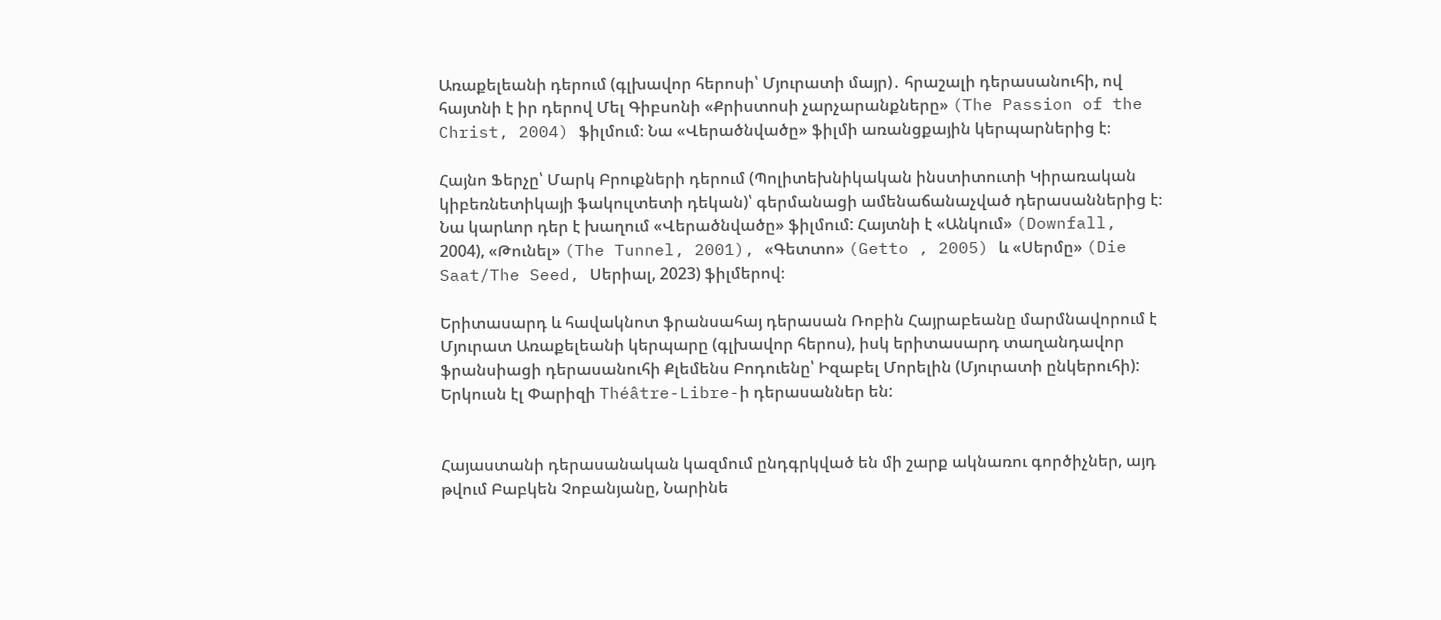Առաքելեանի դերում (գլխավոր հերոսի՝ Մյուրատի մայր)․ հրաշալի դերասանուհի, ով հայտնի է իր դերով Մել Գիբսոնի «Քրիստոսի չարչարանքները» (The Passion of the Christ, 2004) ֆիլմում։ Նա «Վերածնվածը» ֆիլմի առանցքային կերպարներից է։

Հայնո Ֆերչը՝ Մարկ Բրուքների դերում (Պոլիտեխնիկական ինստիտուտի Կիրառական կիբեռնետիկայի ֆակուլտետի դեկան)՝ գերմանացի ամենաճանաչված դերասաններից է։ Նա կարևոր դեր է խաղում «Վերածնվածը» ֆիլմում: Հայտնի է «Անկում» (Downfall, 2004), «Թունել» (The Tunnel, 2001), «Գետտո» (Getto , 2005) և «Սերմը» (Die Saat/The Seed, Սերիալ, 2023) ֆիլմերով։

Երիտասարդ և հավակնոտ ֆրանսահայ դերասան Ռոբին Հայրաբեանը մարմնավորում է Մյուրատ Առաքելեանի կերպարը (գլխավոր հերոս), իսկ երիտասարդ տաղանդավոր ֆրանսիացի դերասանուհի Քլեմենս Բոդուենը՝ Իզաբել Մորելին (Մյուրատի ընկերուհի): Երկուսն էլ Փարիզի Théâtre-Libre-ի դերասաններ են:


Հայաստանի դերասանական կազմում ընդգրկված են մի շարք ակնառու գործիչներ, այդ թվում Բաբկեն Չոբանյանը, Նարինե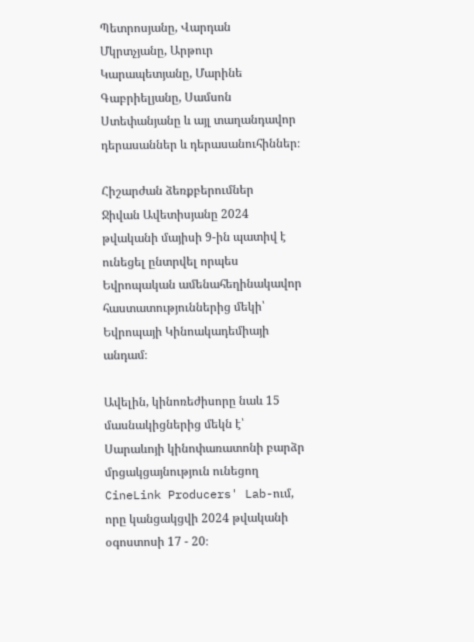Պետրոսյանը, Վարդան Մկրտչյանը, Արթուր Կարապետյանը, Մարինե Գաբրիելյանը, Սամսոն Ստեփանյանը և այլ տաղանդավոր դերասաններ և դերասանուհիններ։

Հիշարժան ձեռքբերումներ
Ջիվան Ավետիսյանը 2024 թվականի մայիսի 9-ին պատիվ է ունեցել ընտրվել որպես Եվրոպական ամենահեղինակավոր հաստատություններից մեկի՝ Եվրոպայի Կինոակադեմիայի անդամ։

Ավելին, կինոռեժիսորը նաև 15 մասնակիցներից մեկն է՝ Սարաևոյի կինոփառատոնի բարձր մրցակցայնություն ունեցող CineLink Producers' Lab-ում, որը կանցակցվի 2024 թվականի օգոստոսի 17 - 20։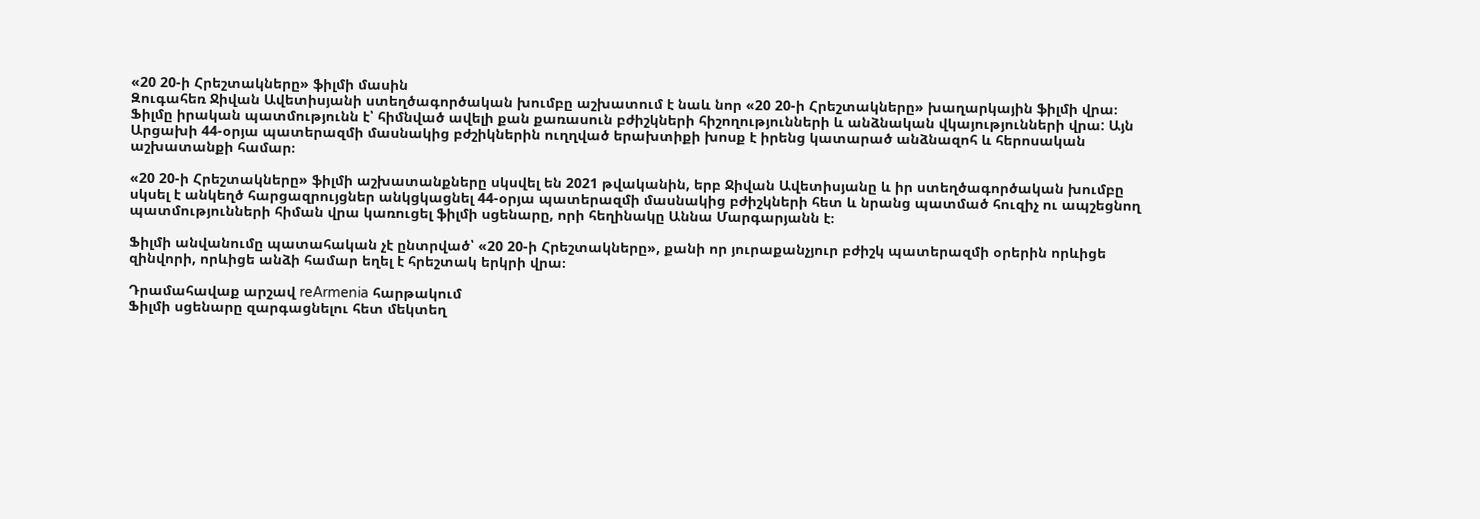«20 20-ի Հրեշտակները» ֆիլմի մասին
Զուգահեռ Ջիվան Ավետիսյանի ստեղծագործական խումբը աշխատում է նաև նոր «20 20-ի Հրեշտակները» խաղարկային ֆիլմի վրա։ Ֆիլմը իրական պատմությունն է՝ հիմնված ավելի քան քառասուն բժիշկների հիշողությունների և անձնական վկայությունների վրա: Այն Արցախի 44-օրյա պատերազմի մասնակից բժշիկներին ուղղված երախտիքի խոսք է իրենց կատարած անձնազոհ և հերոսական աշխատանքի համար։

«20 20-ի Հրեշտակները» ֆիլմի աշխատանքները սկսվել են 2021 թվականին, երբ Ջիվան Ավետիսյանը և իր ստեղծագործական խումբը սկսել է անկեղծ հարցազրույցներ անկցկացնել 44-օրյա պատերազմի մասնակից բժիշկների հետ և նրանց պատմած հուզիչ ու ապշեցնող պատմությունների հիման վրա կառուցել ֆիլմի սցենարը, որի հեղինակը Աննա Մարգարյանն է։

Ֆիլմի անվանումը պատահական չէ ընտրված՝ «20 20-ի Հրեշտակները», քանի որ յուրաքանչյուր բժիշկ պատերազմի օրերին որևիցե զինվորի, որևիցե անձի համար եղել է հրեշտակ երկրի վրա։

Դրամահավաք արշավ reArmenia հարթակում
Ֆիլմի սցենարը զարգացնելու հետ մեկտեղ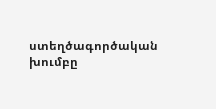ստեղծագործական խումբը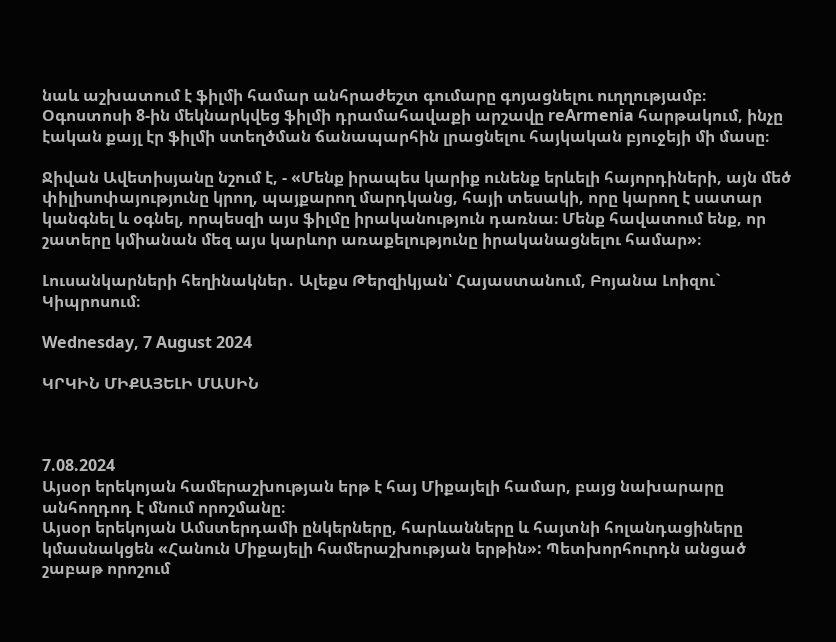նաև աշխատում է ֆիլմի համար անհրաժեշտ գումարը գոյացնելու ուղղությամբ։ Օգոստոսի 8-ին մեկնարկվեց ֆիլմի դրամահավաքի արշավը reArmenia հարթակում, ինչը էական քայլ էր ֆիլմի ստեղծման ճանապարհին լրացնելու հայկական բյուջեյի մի մասը։

Ջիվան Ավետիսյանը նշում է, - «Մենք իրապես կարիք ունենք երևելի հայորդիների, այն մեծ փիլիսոփայությունը կրող, պայքարող մարդկանց, հայի տեսակի, որը կարող է սատար կանգնել և օգնել, որպեսզի այս ֆիլմը իրականություն դառնա։ Մենք հավատում ենք, որ շատերը կմիանան մեզ այս կարևոր առաքելությունը իրականացնելու համար»։

Լուսանկարների հեղինակներ․ Ալեքս Թերզիկյան՝ Հայաստանում, Բոյանա Լոիզու` Կիպրոսում։

Wednesday, 7 August 2024

ԿՐԿԻՆ ՄԻՔԱՅԵԼԻ ՄԱՍԻՆ



7.08.2024
Այսօր երեկոյան համերաշխության երթ է հայ Միքայելի համար, բայց նախարարը անհողդոդ է մնում որոշմանը։
Այսօր երեկոյան Ամստերդամի ընկերները, հարևանները և հայտնի հոլանդացիները կմասնակցեն «Հանուն Միքայելի համերաշխության երթին»: Պետխորհուրդն անցած շաբաթ որոշում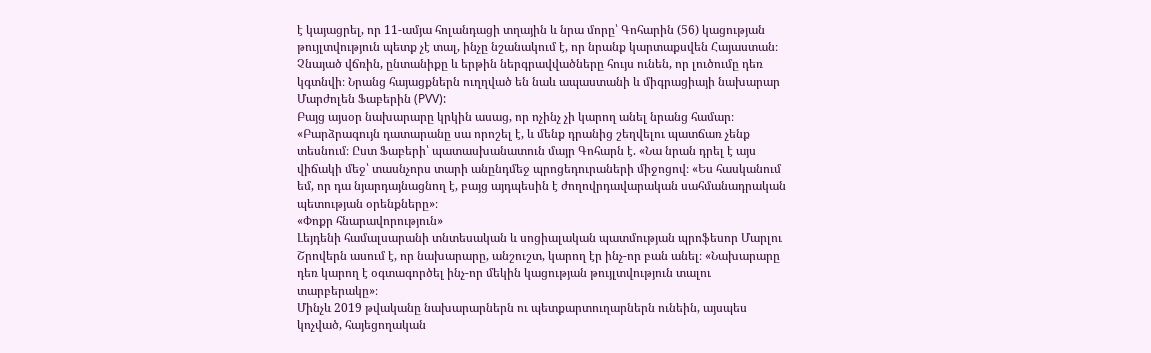է կայացրել, որ 11-ամյա հոլանդացի տղային և նրա մորը՝ Գոհարին (56) կացության թույլտվություն պետք չէ տալ, ինչը նշանակում է, որ նրանք կարտաքսվեն Հայաստան։
Չնայած վճռին, ընտանիքը և երթին ներգրավվածները հույս ունեն, որ լուծումը դեռ կգտնվի։ Նրանց հայացքներն ուղղված են նաև ապաստանի և միգրացիայի նախարար Մարժոլեն Ֆաբերին (PVV):
Բայց այսօր նախարարը կրկին ասաց, որ ոչինչ չի կարող անել նրանց համար։ «Բարձրագույն դատարանը սա որոշել է, և մենք դրանից շեղվելու պատճառ չենք տեսնում։ Ըստ Ֆաբերի՝ պատասխանատուն մայր Գոհարն է. «Նա նրան դրել է այս վիճակի մեջ՝ տասնչորս տարի անընդմեջ պրոցեդուրաների միջոցով։ «Ես հասկանում եմ, որ դա նյարդայնացնող է, բայց այդպեսին է ժողովրդավարական սահմանադրական պետության օրենքները»։
«Փոքր հնարավորություն»
Լեյդենի համալսարանի տնտեսական և սոցիալական պատմության պրոֆեսոր Մարլու Շրովերն ասում է, որ նախարարը, անշուշտ, կարող էր ինչ-որ բան անել։ «Նախարարը դեռ կարող է օգտագործել ինչ-որ մեկին կացության թույլտվություն տալու տարբերակը»։
Մինչև 2019 թվականը նախարարներն ու պետքարտուղարներն ունեին, այսպես կոչված, հայեցողական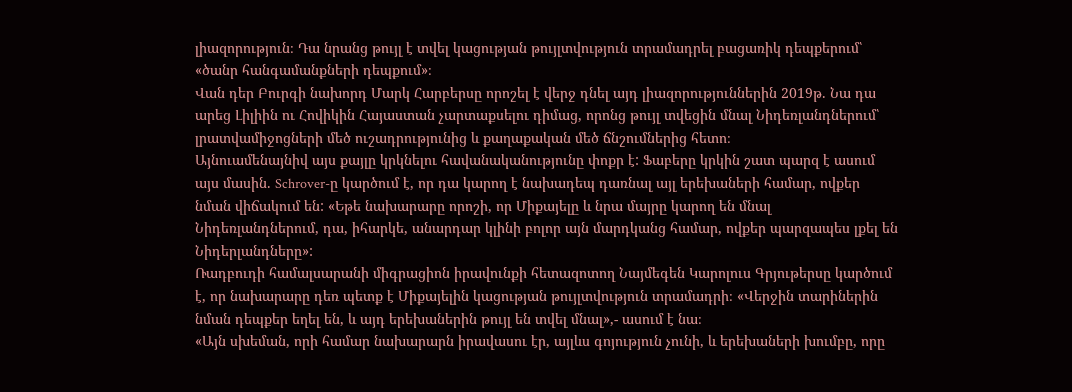լիազորություն։ Դա նրանց թույլ է տվել կացության թույլտվություն տրամադրել բացառիկ դեպքերում՝ «ծանր հանգամանքների դեպքում»։
Վան դեր Բուրգի նախորդ Մարկ Հարբերսը որոշել է վերջ դնել այդ լիազորություններին 2019թ. Նա դա արեց Լիլիին ու Հովիկին Հայաստան չարտաքսելու դիմաց, որոնց թույլ տվեցին մնալ Նիդեռլանդներում՝ լրատվամիջոցների մեծ ուշադրությունից և քաղաքական մեծ ճնշումներից հետո։
Այնուամենայնիվ այս քայլը կրկնելու հավանականությունը փոքր է: Ֆաբերը կրկին շատ պարզ է ասում այս մասին. Schrover-ը կարծում է, որ դա կարող է նախադեպ դառնալ այլ երեխաների համար, ովքեր նման վիճակում են: «Եթե նախարարը որոշի, որ Միքայելը և նրա մայրը կարող են մնալ Նիդեռլանդներում, դա, իհարկե, անարդար կլինի բոլոր այն մարդկանց համար, ովքեր պարզապես լքել են Նիդերլանդները»:
Ռադբուդի համալսարանի միգրացիոն իրավունքի հետազոտող Նայմեգեն Կարոլուս Գրյութերսը կարծում է, որ նախարարը դեռ պետք է Միքայելին կացության թույլտվություն տրամադրի։ «Վերջին տարիներին նման դեպքեր եղել են, և այդ երեխաներին թույլ են տվել մնալ»,- ասում է նա։
«Այն սխեման, որի համար նախարարն իրավասու էր, այլևս գոյություն չունի, և երեխաների խումբը, որը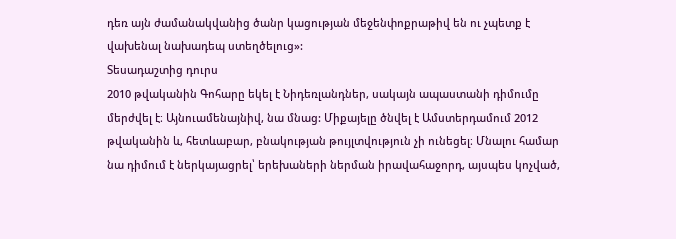դեռ այն ժամանակվանից ծանր կացության մեջենփոքրաթիվ են ու չպետք է վախենալ նախադեպ ստեղծելուց»:
Տեսադաշտից դուրս
2010 թվականին Գոհարը եկել է Նիդեռլանդներ, սակայն ապաստանի դիմումը մերժվել է։ Այնուամենայնիվ, նա մնաց: Միքայելը ծնվել է Ամստերդամում 2012 թվականին և, հետևաբար, բնակության թույլտվություն չի ունեցել։ Մնալու համար նա դիմում է ներկայացրել՝ երեխաների ներման իրավահաջորդ, այսպես կոչված,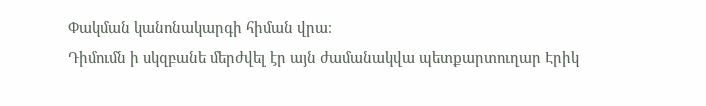Փակման կանոնակարգի հիման վրա։
Դիմումն ի սկզբանե մերժվել էր այն ժամանակվա պետքարտուղար Էրիկ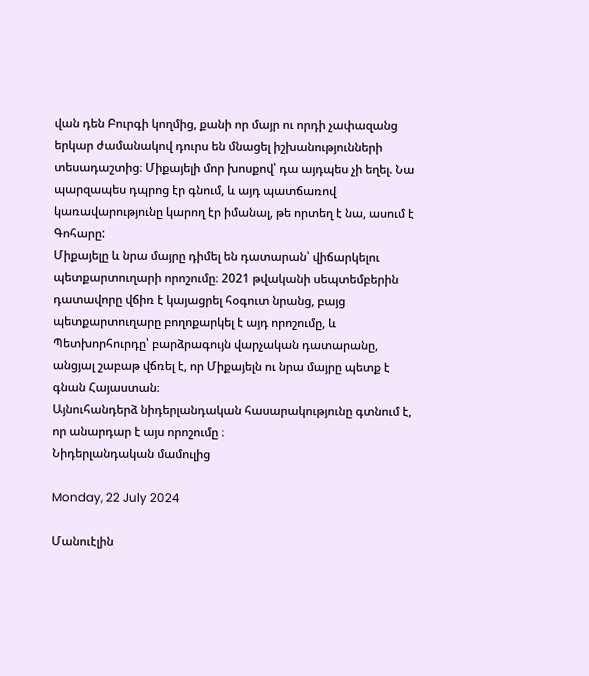վան դեն Բուրգի կողմից, քանի որ մայր ու որդի չափազանց երկար ժամանակով դուրս են մնացել իշխանությունների տեսադաշտից։ Միքայելի մոր խոսքով՝ դա այդպես չի եղել. Նա պարզապես դպրոց էր գնում, և այդ պատճառով կառավարությունը կարող էր իմանալ, թե որտեղ է նա, ասում է Գոհարը:
Միքայելը և նրա մայրը դիմել են դատարան՝ վիճարկելու պետքարտուղարի որոշումը։ 2021 թվականի սեպտեմբերին դատավորը վճիռ է կայացրել հօգուտ նրանց, բայց պետքարտուղարը բողոքարկել է այդ որոշումը, և Պետխորհուրդը՝ բարձրագույն վարչական դատարանը, անցյալ շաբաթ վճռել է, որ Միքայելն ու նրա մայրը պետք է գնան Հայաստան։
Այնուհանդերձ նիդերլանդական հասարակությունը գտնում է, որ անարդար է այս որոշումը ։
Նիդերլանդական մամուլից

Monday, 22 July 2024

Մանուէլին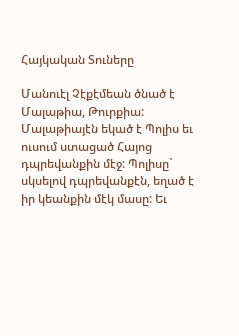Հայկական Տուները

Մանուէլ Չէքէմեան ծնած է Մալաթիա, Թուրքիա: Մալաթիայէն եկած է Պոլիս եւ ուսում ստացած Հայոց դպրեվանքին մէջ: Պոլիսը` սկսելով դպրեվանքէն, եղած է իր կեանքին մէկ մասը: Եւ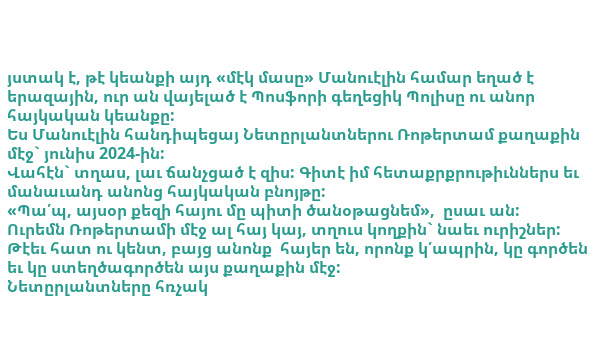յստակ է, թէ կեանքի այդ «մէկ մասը» Մանուէլին համար եղած է երազային, ուր ան վայելած է Պոսֆորի գեղեցիկ Պոլիսը ու անոր հայկական կեանքը:
Ես Մանուէլին հանդիպեցայ Նետըրլանտներու Ռոթերտամ քաղաքին մէջ` յունիս 2024-ին:
Վահէն` տղաս, լաւ ճանչցած է զիս: Գիտէ իմ հետաքրքրութիւններս եւ մանաւանդ անոնց հայկական բնոյթը:
«Պա՛պ, այսօր քեզի հայու մը պիտի ծանօթացնեմ»,  ըսաւ ան:
Ուրեմն Ռոթերտամի մէջ ալ հայ կայ, տղուս կողքին` նաեւ ուրիշներ: Թէեւ հատ ու կենտ, բայց անոնք  հայեր են, որոնք կ՛ապրին, կը գործեն եւ կը ստեղծագործեն այս քաղաքին մէջ:
Նետըրլանտները հռչակ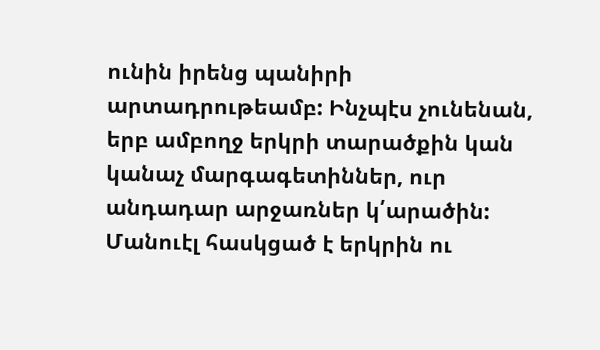ունին իրենց պանիրի արտադրութեամբ: Ինչպէս չունենան, երբ ամբողջ երկրի տարածքին կան կանաչ մարգագետիններ, ուր անդադար արջառներ կ՛արածին: Մանուէլ հասկցած է երկրին ու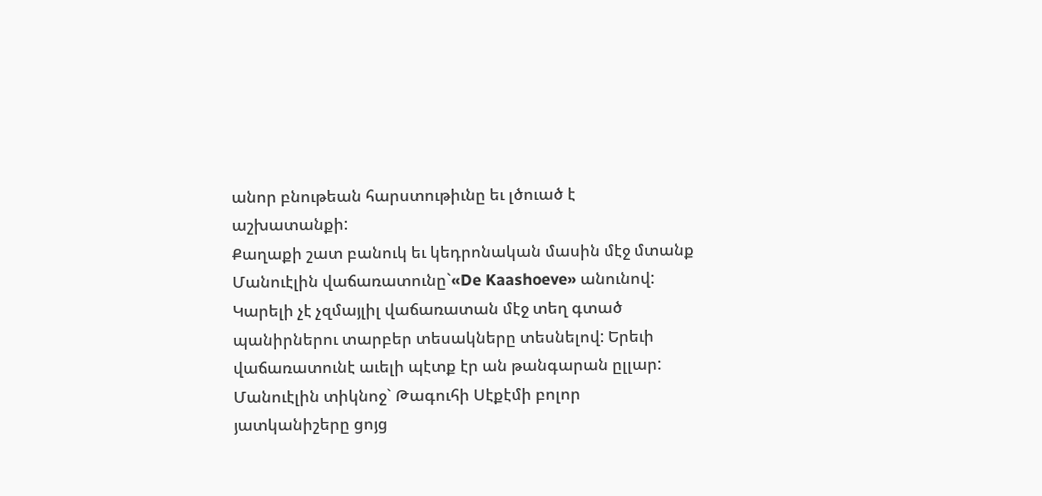անոր բնութեան հարստութիւնը եւ լծուած է աշխատանքի:
Քաղաքի շատ բանուկ եւ կեդրոնական մասին մէջ մտանք Մանուէլին վաճառատունը`«De Kaashoeve» անունով: Կարելի չէ չզմայլիլ վաճառատան մէջ տեղ գտած պանիրներու տարբեր տեսակները տեսնելով: Երեւի վաճառատունէ աւելի պէտք էր ան թանգարան ըլլար: Մանուէլին տիկնոջ` Թագուհի Սէքէմի բոլոր յատկանիշերը ցոյց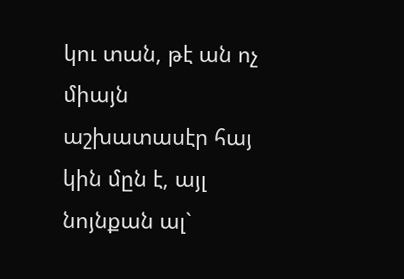կու տան, թէ ան ոչ միայն աշխատասէր հայ կին մըն է, այլ նոյնքան ալ`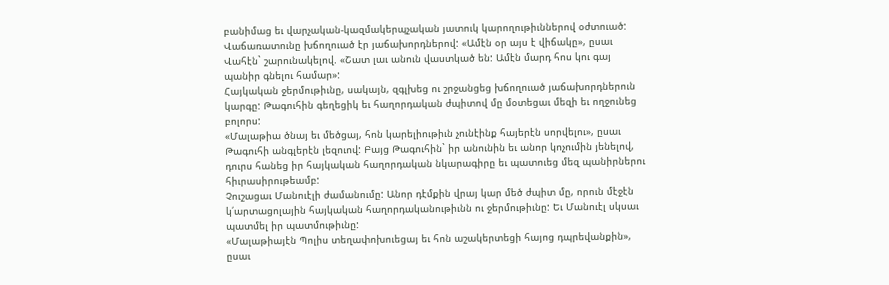բանիմաց եւ վարչական-կազմակերպչական յատուկ կարողութիւններով օժտուած:
Վաճառատունը խճողուած էր յաճախորդներով: «Ամէն օր այս է վիճակը», ըսաւ Վահէն` շարունակելով. «Շատ լաւ անուն վաստկած են: Ամէն մարդ հոս կու գայ պանիր գնելու համար»:
Հայկական ջերմութիւնը, սակայն, զգլխեց ու շրջանցեց խճողուած յաճախորդներուն կարգը: Թագուհին գեղեցիկ եւ հաղորդական ժպիտով մը մօտեցաւ մեզի եւ ողջունեց բոլորս:
«Մալաթիա ծնայ եւ մեծցայ, հոն կարելիութիւն չունէինք հայերէն սորվելու», ըսաւ Թագուհի անգլերէն լեզուով: Բայց Թագուհին` իր անունին եւ անոր կոչումին յենելով, դուրս հանեց իր հայկական հաղորդական նկարագիրը եւ պատուեց մեզ պանիրներու հիւրասիրութեամբ:
Չուշացաւ Մանուէլի ժամանումը: Անոր դէմքին վրայ կար մեծ ժպիտ մը, որուն մէջէն կ՛արտացոլային հայկական հաղորդականութիւնն ու ջերմութիւնը: Եւ Մանուէլ սկսաւ պատմել իր պատմութիւնը:
«Մալաթիայէն Պոլիս տեղափոխուեցայ եւ հոն աշակերտեցի հայոց դպրեվանքին», ըսաւ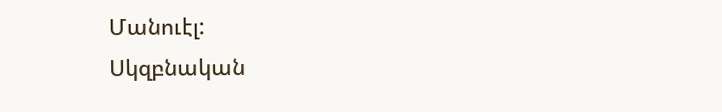Մանուէլ:
Սկզբնական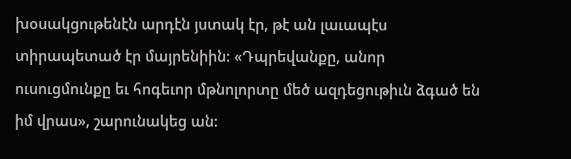խօսակցութենէն արդէն յստակ էր, թէ ան լաւապէս տիրապետած էր մայրենիին: «Դպրեվանքը, անոր ուսուցմունքը եւ հոգեւոր մթնոլորտը մեծ ազդեցութիւն ձգած են իմ վրաս», շարունակեց ան: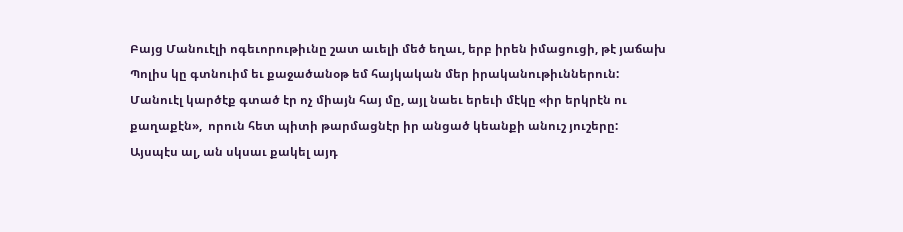Բայց Մանուէլի ոգեւորութիւնը շատ աւելի մեծ եղաւ, երբ իրեն իմացուցի, թէ յաճախ Պոլիս կը գտնուիմ եւ քաջածանօթ եմ հայկական մեր իրականութիւններուն:
Մանուէլ կարծէք գտած էր ոչ միայն հայ մը, այլ նաեւ երեւի մէկը «իր երկրէն ու քաղաքէն»,  որուն հետ պիտի թարմացնէր իր անցած կեանքի անուշ յուշերը:
Այսպէս ալ, ան սկսաւ քակել այդ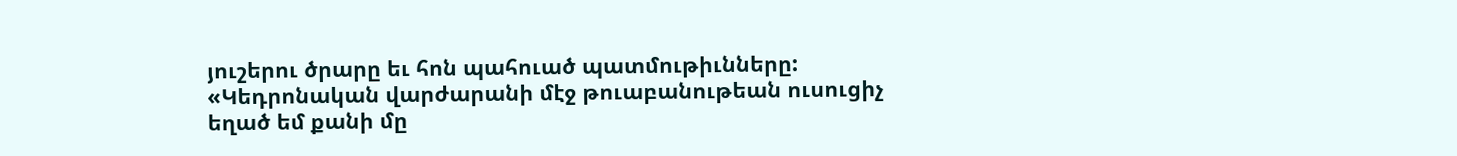յուշերու ծրարը եւ հոն պահուած պատմութիւնները:
«Կեդրոնական վարժարանի մէջ թուաբանութեան ուսուցիչ եղած եմ քանի մը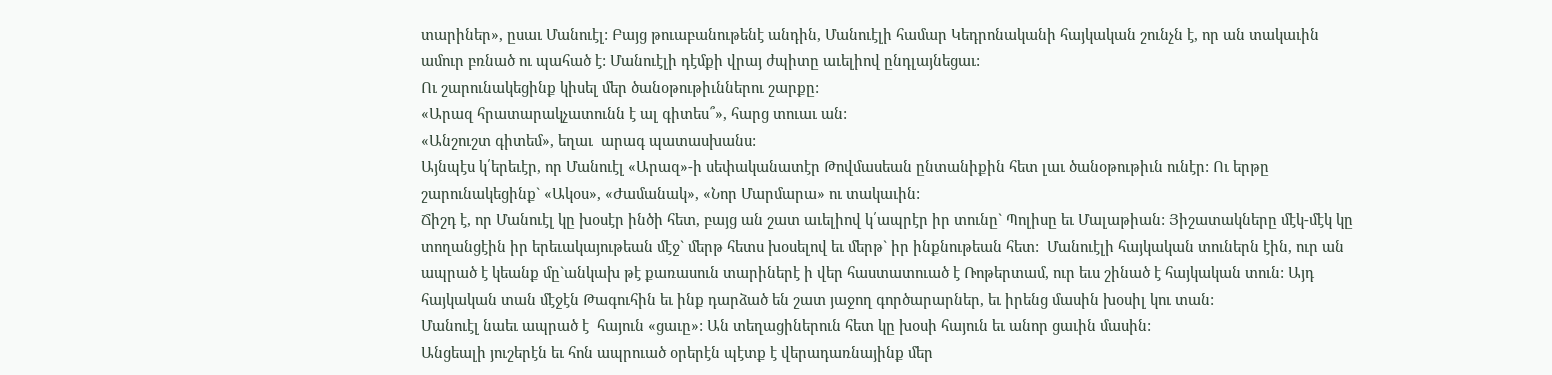տարիներ», ըսաւ Մանուէլ: Բայց թուաբանութենէ անդին, Մանուէլի համար Կեդրոնականի հայկական շունչն է, որ ան տակաւին ամուր բռնած ու պահած է: Մանուէլի դէմքի վրայ ժպիտը աւելիով ընդլայնեցաւ:
Ու շարունակեցինք կիսել մեր ծանօթութիւններու շարքը:
«Արազ հրատարակչատունն է ալ գիտես՞», հարց տուաւ ան:
«Անշուշտ գիտեմ», եղաւ  արագ պատասխանս:
Այնպէս կ՛երեւէր, որ Մանուէլ «Արազ»-ի սեփականատէր Թովմասեան ընտանիքին հետ լաւ ծանօթութիւն ունէր: Ու երթը շարունակեցինք` «Ակօս», «Ժամանակ», «Նոր Մարմարա» ու տակաւին:
Ճիշդ է, որ Մանուէլ կը խօսէր ինծի հետ, բայց ան շատ աւելիով կ՛ապրէր իր տունը` Պոլիսը եւ Մալաթիան: Յիշատակները մէկ-մէկ կը տողանցէին իր երեւակայութեան մէջ` մերթ հետս խօսելով եւ մերթ` իր ինքնութեան հետ:  Մանուէլի հայկական տուներն էին, ուր ան ապրած է կեանք մը`անկախ թէ քառասուն տարիներէ ի վեր հաստատուած է Ռոթերտամ, ուր եւս շինած է հայկական տուն: Այդ հայկական տան մէջէն Թագուհին եւ ինք դարձած են շատ յաջող գործարարներ, եւ իրենց մասին խօսիլ կու տան:
Մանուէլ նաեւ ապրած է  հայուն «ցաւը»: Ան տեղացիներուն հետ կը խօսի հայուն եւ անոր ցաւին մասին:
Անցեալի յուշերէն եւ հոն ապրուած օրերէն պէտք է վերադառնայինք մեր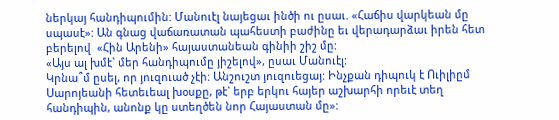ներկայ հանդիպումին: Մանուէլ նայեցաւ ինծի ու ըսաւ. «Հաճիս վարկեան մը սպասէ»: Ան գնաց վաճառատան պահեստի բաժինը եւ վերադարձաւ իրեն հետ բերելով  «Հին Արենի» հայաստանեան գինիի շիշ մը:
«Այս ալ խմէ` մեր հանդիպումը յիշելով», ըսաւ Մանուէլ:
Կրնա՞մ ըսել, որ յուզուած չէի: Անշուշտ յուզուեցայ: Ինչքան դիպուկ է Ուիլիըմ Սարոյեանի հետեւեալ խօսքը, թէ` երբ երկու հայեր աշխարհի որեւէ տեղ հանդիպին, անոնք կը ստեղծեն նոր Հայաստան մը»: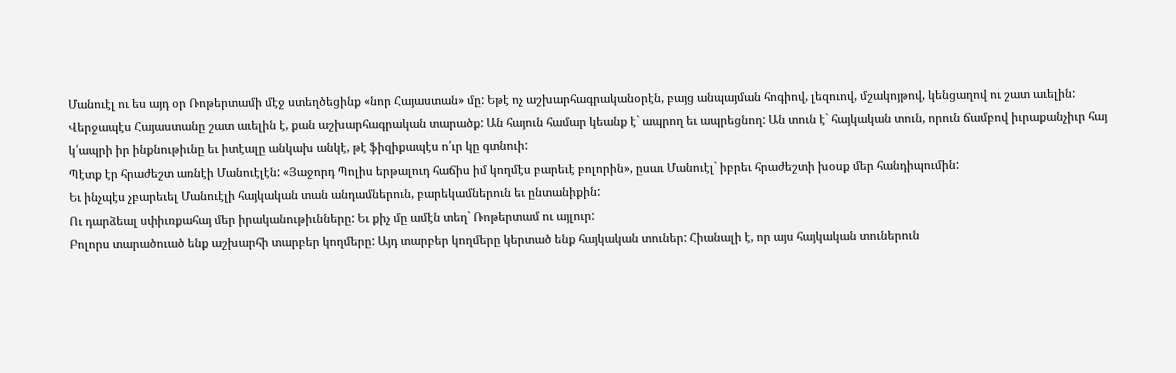Մանուէլ ու ես այդ օր Ռոթերտամի մէջ ստեղծեցինք «նոր Հայաստան» մը: Եթէ ոչ աշխարհագրականօրէն, բայց անպայման հոգիով, լեզուով, մշակոյթով, կենցաղով ու շատ աւելին: Վերջապէս Հայաստանը շատ աւելին է, քան աշխարհագրական տարածք: Ան հայուն համար կեանք է` ապրող եւ ապրեցնող: Ան տուն է` հայկական տուն, որուն ճամբով իւրաքանչիւր հայ կ՛ապրի իր ինքնութիւնը եւ իտէալը անկախ անկէ, թէ ֆիզիքապէս ո՛ւր կը գտնուի:
Պէտք էր հրաժեշտ առնէի Մանուէլէն: «Յաջորդ Պոլիս երթալուդ հաճիս իմ կողմէս բարեւէ բոլորին», ըսաւ Մանուէլ` իբրեւ հրաժեշտի խօսք մեր հանդիպումին:
Եւ ինչպէս չբարեւել Մանուէլի հայկական տան անդամներուն, բարեկամներուն եւ ընտանիքին:
Ու դարձեալ սփիւռքահայ մեր իրականութիւնները: Եւ քիչ մը ամէն տեղ` Ռոթերտամ ու այլուր:
Բոլորս տարածուած ենք աշխարհի տարբեր կողմերը: Այդ տարբեր կողմերը կերտած ենք հայկական տուներ: Հիանալի է, որ այս հայկական տուներուն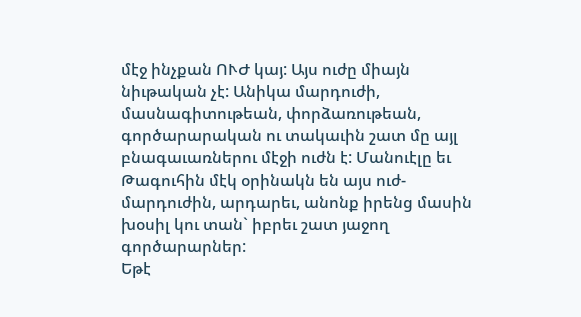մէջ ինչքան ՈՒԺ կայ: Այս ուժը միայն նիւթական չէ: Անիկա մարդուժի, մասնագիտութեան, փորձառութեան, գործարարական ու տակաւին շատ մը այլ բնագաւառներու մէջի ուժն է: Մանուէլը եւ Թագուհին մէկ օրինակն են այս ուժ-մարդուժին, արդարեւ, անոնք իրենց մասին խօսիլ կու տան` իբրեւ շատ յաջող գործարարներ:
Եթէ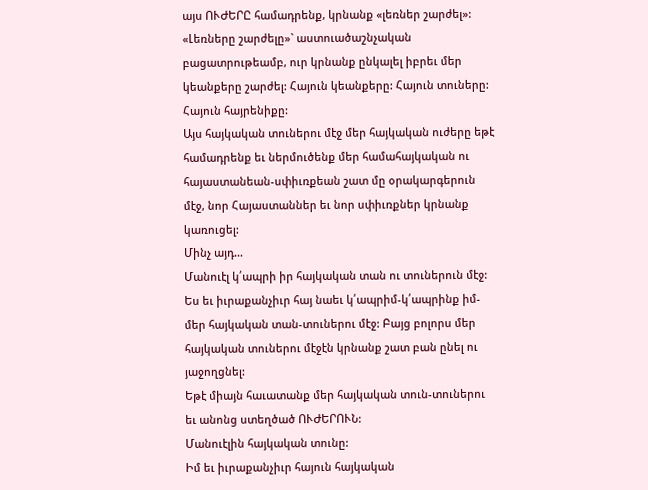այս ՈՒԺԵՐԸ համադրենք, կրնանք «լեռներ շարժել»: «Լեռները շարժելը»` աստուածաշնչական բացատրութեամբ, ուր կրնանք ընկալել իբրեւ մեր կեանքերը շարժել: Հայուն կեանքերը: Հայուն տուները: Հայուն հայրենիքը:
Այս հայկական տուներու մէջ մեր հայկական ուժերը եթէ համադրենք եւ ներմուծենք մեր համահայկական ու հայաստանեան-սփիւռքեան շատ մը օրակարգերուն մէջ, նոր Հայաստաններ եւ նոր սփիւռքներ կրնանք կառուցել:
Մինչ այդ…
Մանուէլ կ՛ապրի իր հայկական տան ու տուներուն մէջ: Ես եւ իւրաքանչիւր հայ նաեւ կ՛ապրիմ-կ՛ապրինք իմ- մեր հայկական տան-տուներու մէջ: Բայց բոլորս մեր հայկական տուներու մէջէն կրնանք շատ բան ընել ու յաջողցնել:
Եթէ միայն հաւատանք մեր հայկական տուն-տուներու եւ անոնց ստեղծած ՈՒԺԵՐՈՒՆ:
Մանուէլին հայկական տունը:
Իմ եւ իւրաքանչիւր հայուն հայկական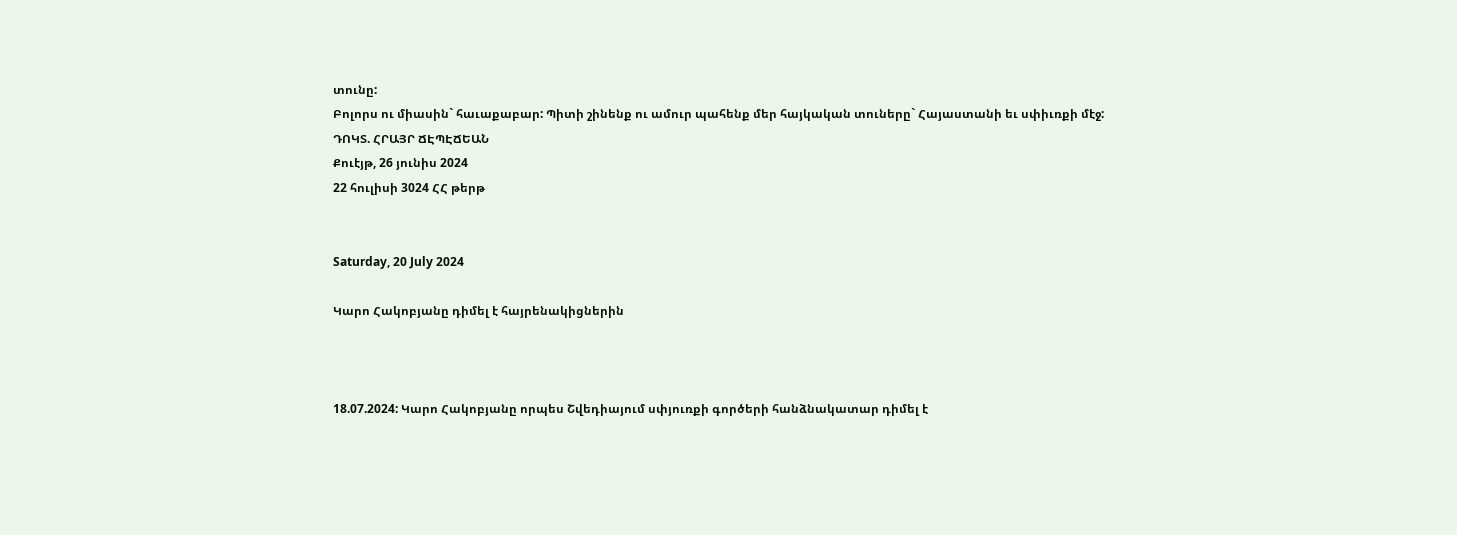տունը:
Բոլորս ու միասին` հաւաքաբար: Պիտի շինենք ու ամուր պահենք մեր հայկական տուները` Հայաստանի եւ սփիւռքի մէջ:
ԴՈԿՏ. ՀՐԱՅՐ ՃԷՊԷՃԵԱՆ
Քուէյթ, 26 յունիս 2024
22 հուլիսի 3024 ՀՀ թերթ


Saturday, 20 July 2024

Կարո Հակոբյանը դիմել է հայրենակիցներին



18.07.2024: Կարո Հակոբյանը որպես Շվեդիայում սփյուռքի գործերի հանձնակատար դիմել է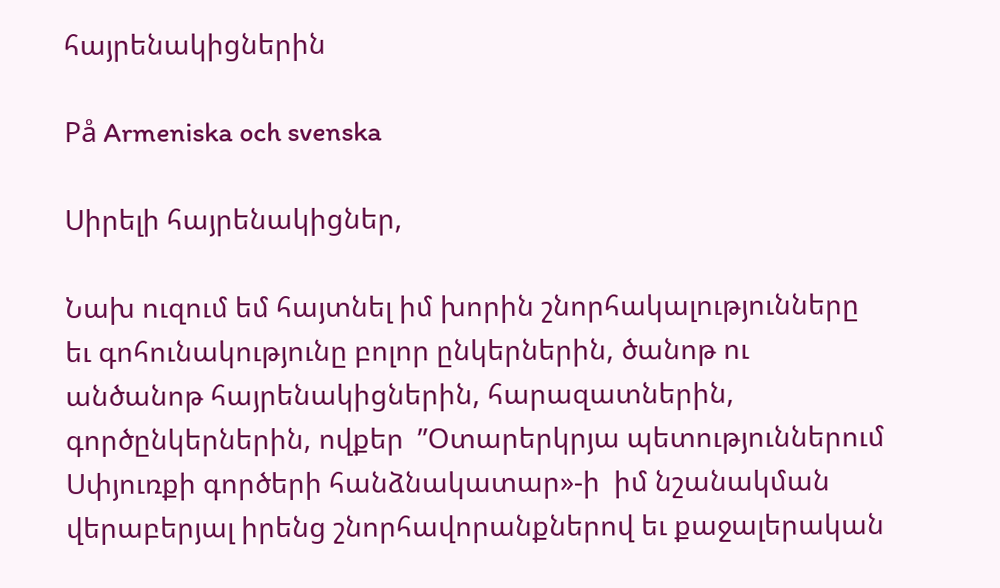հայրենակիցներին

På Armeniska och svenska

Սիրելի հայրենակիցներ,

Նախ ուզում եմ հայտնել իմ խորին շնորհակալությունները եւ գոհունակությունը բոլոր ընկերներին, ծանոթ ու անծանոթ հայրենակիցներին, հարազատներին, գործընկերներին, ովքեր  ”Օտարերկրյա պետություններում Սփյուռքի գործերի հանձնակատար»-ի  իմ նշանակման վերաբերյալ իրենց շնորհավորանքներով եւ քաջալերական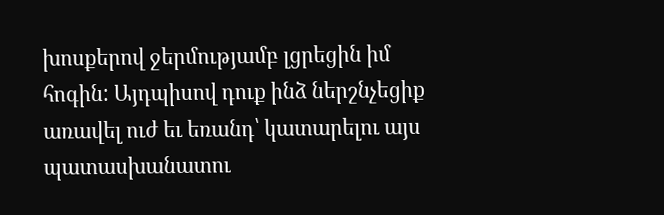խոսքերով ջերմությամբ լցրեցին իմ հոգին: Այդպիսով դուք ինձ ներշնչեցիք առավել ուժ եւ եռանդ՝ կատարելու այս պատասխանատու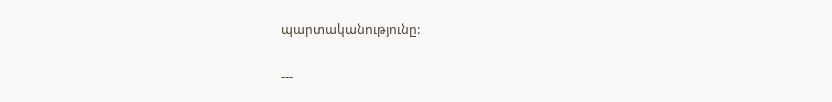պարտականությունը:

---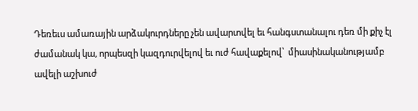Դեռեւս ամառային արձակուրդները չեն ավարտվել եւ հանգստանալու դեռ մի քիչ էլ ժամանակ կա, որպեսզի կազդուրվելով եւ ուժ հավաքելով՝  միասինականությամբ ավելի աշխուժ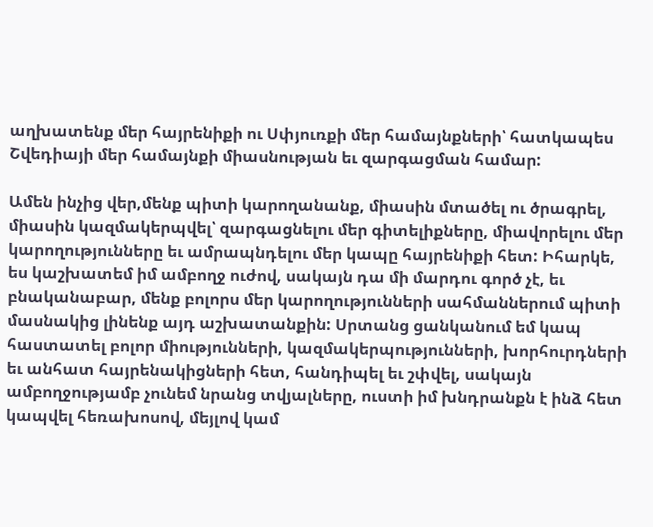աղխատենք մեր հայրենիքի ու Սփյուռքի մեր համայնքների՝ հատկապես Շվեդիայի մեր համայնքի միասնության եւ զարգացման համար:

Ամեն ինչից վեր,մենք պիտի կարողանանք, միասին մտածել ու ծրագրել, միասին կազմակերպվել՝ զարգացնելու մեր գիտելիքները, միավորելու մեր կարողությունները եւ ամրապնդելու մեր կապը հայրենիքի հետ: Իհարկե,  ես կաշխատեմ իմ ամբողջ ուժով, սակայն դա մի մարդու գործ չէ, եւ բնականաբար, մենք բոլորս մեր կարողությունների սահմաններում պիտի մասնակից լինենք այդ աշխատանքին: Սրտանց ցանկանում եմ կապ հաստատել բոլոր միությունների, կազմակերպությունների, խորհուրդների եւ անհատ հայրենակիցների հետ, հանդիպել եւ շփվել, սակայն ամբողջությամբ չունեմ նրանց տվյալները, ուստի իմ խնդրանքն է ինձ հետ կապվել հեռախոսով, մեյլով կամ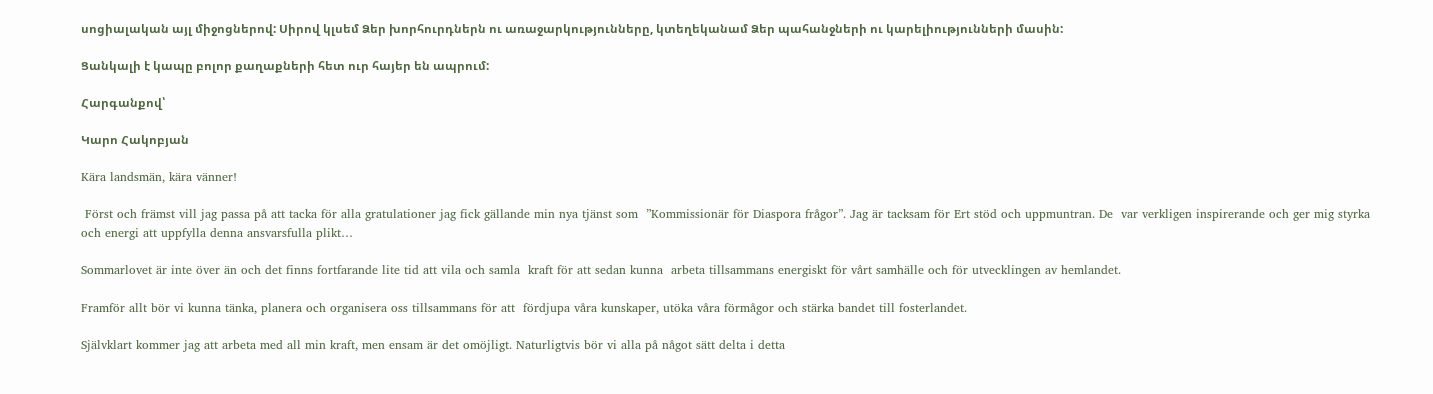սոցիալական այլ միջոցներով: Սիրով կլսեմ Ձեր խորհուրդներն ու առաջարկությունները, կտեղեկանամ Ձեր պահանջների ու կարելիությունների մասին:

Ցանկալի է կապը բոլոր քաղաքների հետ ուր հայեր են ապրում:

Հարգանքով՝

Կարո Հակոբյան

Kära landsmän, kära vänner!

 Först och främst vill jag passa på att tacka för alla gratulationer jag fick gällande min nya tjänst som  ”Kommissionär för Diaspora frågor”. Jag är tacksam för Ert stöd och uppmuntran. De  var verkligen inspirerande och ger mig styrka och energi att uppfylla denna ansvarsfulla plikt…

Sommarlovet är inte över än och det finns fortfarande lite tid att vila och samla  kraft för att sedan kunna  arbeta tillsammans energiskt för vårt samhälle och för utvecklingen av hemlandet.

Framför allt bör vi kunna tänka, planera och organisera oss tillsammans för att  fördjupa våra kunskaper, utöka våra förmågor och stärka bandet till fosterlandet.

Självklart kommer jag att arbeta med all min kraft, men ensam är det omöjligt. Naturligtvis bör vi alla på något sätt delta i detta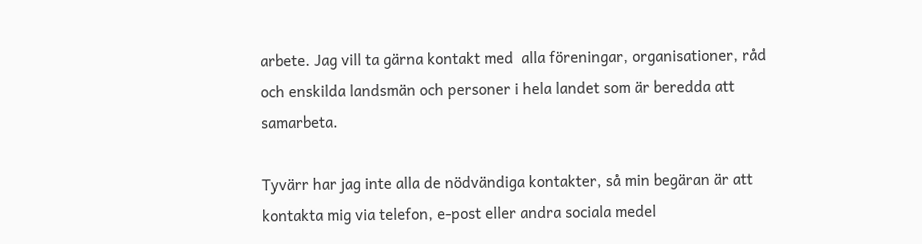arbete. Jag vill ta gärna kontakt med  alla föreningar, organisationer, råd och enskilda landsmän och personer i hela landet som är beredda att samarbeta.

Tyvärr har jag inte alla de nödvändiga kontakter, så min begäran är att kontakta mig via telefon, e-post eller andra sociala medel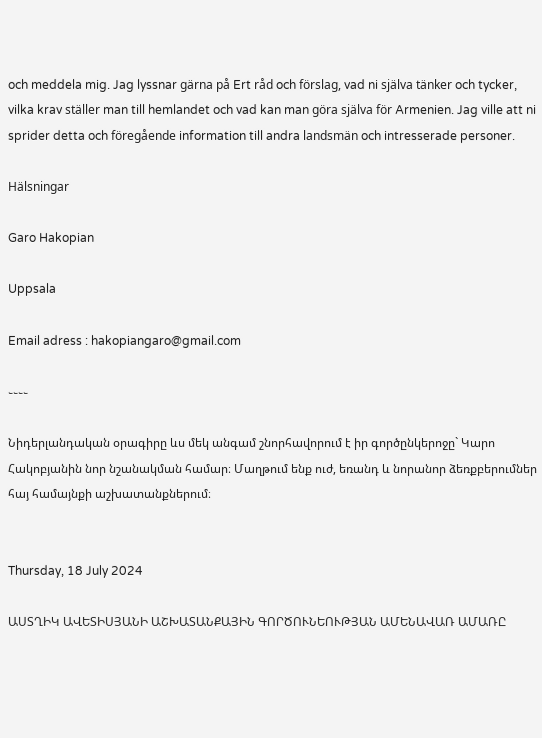och meddela mig. Jag lyssnar gärna på Ert råd och förslag, vad ni själva tänker och tycker, vilka krav ställer man till hemlandet och vad kan man göra själva för Armenien. Jag ville att ni sprider detta och föregående information till andra landsmän och intresserade personer.

Hälsningar

Garo Hakopian

Uppsala

Email adress : hakopiangaro@gmail.com

֊֊֊֊

Նիդերլանդական օրագիրը ևս մեկ անգամ շնորհավորում է իր գործընկերոջը` Կարո Հակոբյանին նոր նշանակման համար։ Մաղթում ենք ուժ, եռանդ և նորանոր ձեռքբերումներ հայ համայնքի աշխատանքներում։


Thursday, 18 July 2024

ԱՍՏՂԻԿ ԱՎԵՏԻՍՅԱՆԻ ԱՇԽԱՏԱՆՔԱՅԻՆ ԳՈՐԾՈՒՆԵՈՒԹՅԱՆ ԱՄԵՆԱՎԱՌ ԱՄԱՌԸ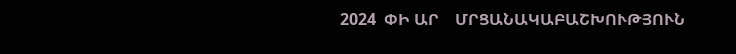2024  ՓԻ ԱՐ    ՄՐՑԱՆԱԿԱԲԱՇԽՈՒԹՅՈՒՆ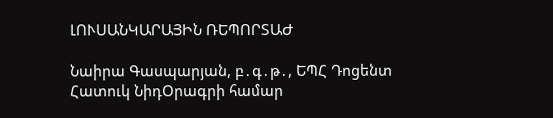ԼՈՒՍԱՆԿԱՐԱՅԻՆ ՌԵՊՈՐՏԱԺ

Նաիրա Գասպարյան, բ․գ․թ․, ԵՊՀ Դոցենտ
Հատուկ ՆիդՕրագրի համար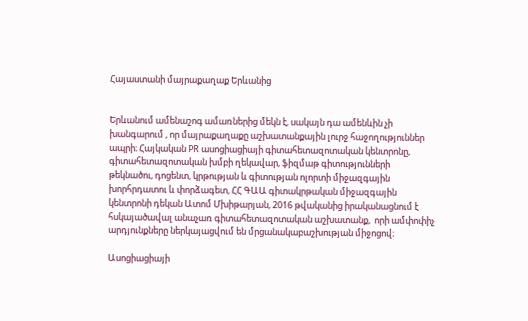Հայաստանի մայրաքաղաք Երևանից


Երևանում ամենաշոգ ամառներից մեկն է, սակայն դա ամենևին չի խանգարում , որ մայրաքաղաքը աշխատանքային լուրջ հաջողություններ ապրի։ Հայկական PR ասոցիացիայի գիտահետազոտական կենտրոնը, գիտահետազոտական խմբի ղեկավար, ֆիզմաթ գիտությունների թեկնածու, դոցենտ, կրթության և գիտության ոլորտի միջազգային խորհրդատու և փորձագետ, ՀՀ ԳԱԱ գիտակրթական միջազգային կենտրոնի դեկան Ատոմ Մխիթարյան, 2016 թվականից իրականացնում է հսկայածավալ անաչառ գիտահետազոտական աշխատանք,  որի ամփոփիչ արդյունքները ներկայացվում են մրցանակաբաշխության միջոցով։

Ասոցիացիայի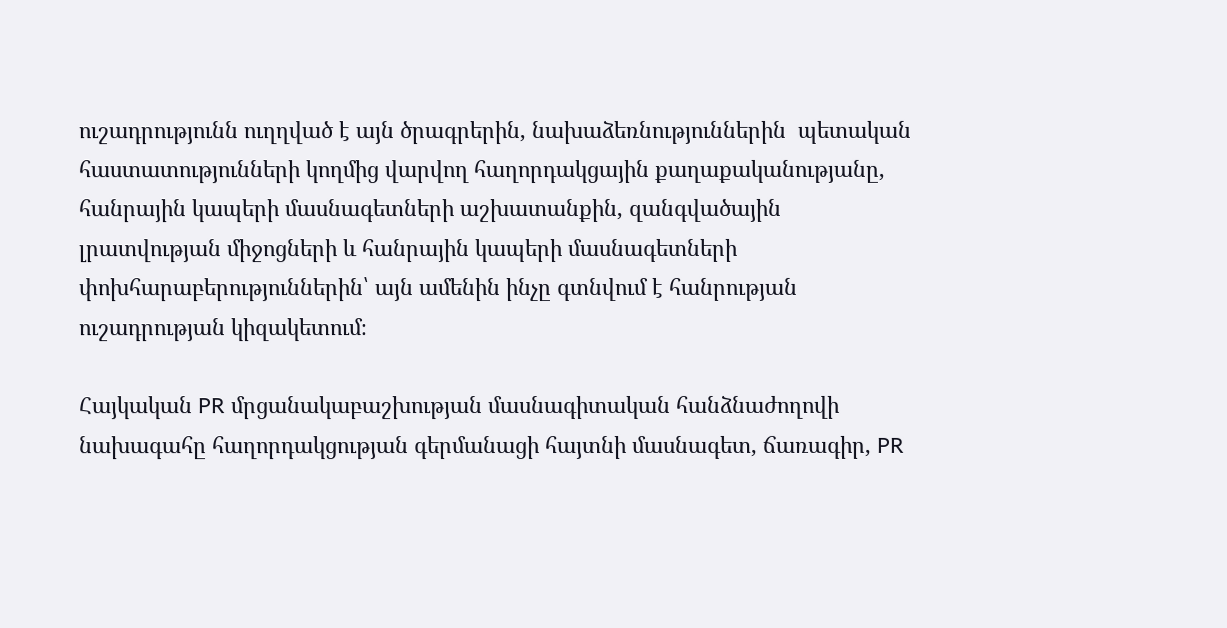ուշադրությունն ուղղված է այն ծրագրերին, նախաձեռնություններին  պետական հաստատությունների կողմից վարվող հաղորդակցային քաղաքականությանը, հանրային կապերի մասնագետների աշխատանքին, զանգվածային լրատվության միջոցների և հանրային կապերի մասնագետների փոխհարաբերություններին՝ այն ամենին ինչը գտնվում է հանրության ուշադրության կիզակետում։

Հայկական PR մրցանակաբաշխության մասնագիտական հանձնաժողովի նախագահը հաղորդակցության գերմանացի հայտնի մասնագետ, ճառագիր, PR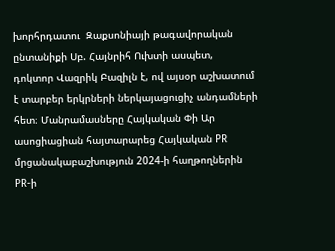խորհրդատու  Զաքսոնիայի թագավորական ընտանիքի Սբ. Հայնրիհ Ուխտի ասպետ,  դոկտոր Վազրիկ Բազիլն է, ով այսօր աշխատում է տարբեր երկրների ներկայացուցիչ անդամների հետ։ Մանրամասները Հայկական Փի Ար ասոցիացիան հայտարարեց Հայկական PR մրցանակաբաշխություն 2024-ի հաղթողներին PR-ի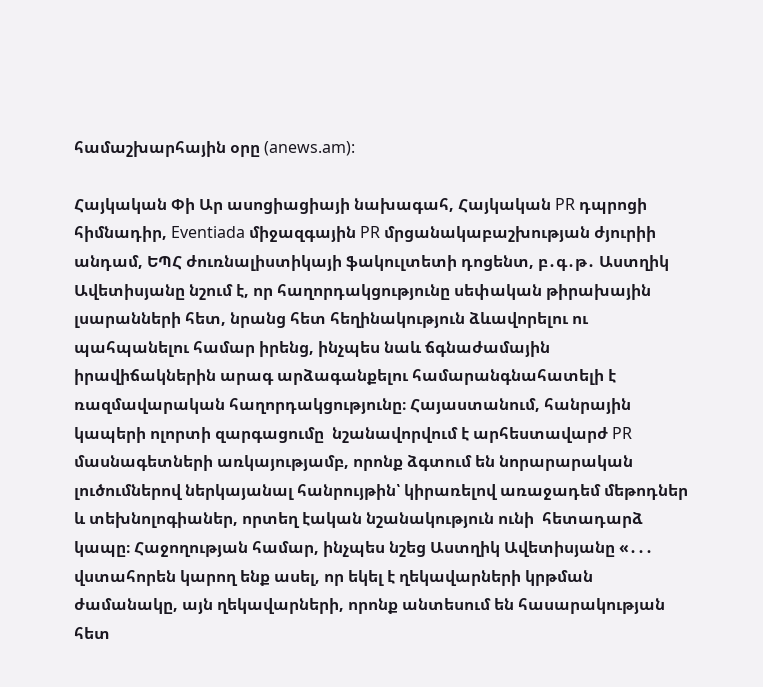համաշխարհային օրը (anews.am):

Հայկական Փի Ար ասոցիացիայի նախագահ, Հայկական PR դպրոցի հիմնադիր, Eventiada միջազգային PR մրցանակաբաշխության ժյուրիի անդամ, ԵՊՀ ժուռնալիստիկայի ֆակուլտետի դոցենտ, բ․գ․թ․ Աստղիկ Ավետիսյանը նշում է, որ հաղորդակցությունը սեփական թիրախային լսարանների հետ, նրանց հետ հեղինակություն ձևավորելու ու պահպանելու համար իրենց, ինչպես նաև ճգնաժամային իրավիճակներին արագ արձագանքելու համարանգնահատելի է ռազմավարական հաղորդակցությունը։ Հայաստանում, հանրային կապերի ոլորտի զարգացումը  նշանավորվում է արհեստավարժ PR մասնագետների առկայությամբ, որոնք ձգտում են նորարարական լուծումներով ներկայանալ հանրույթին՝ կիրառելով առաջադեմ մեթոդներ և տեխնոլոգիաներ, որտեղ էական նշանակություն ունի  հետադարձ կապը։ Հաջողության համար, ինչպես նշեց Աստղիկ Ավետիսյանը «․․․ վստահորեն կարող ենք ասել, որ եկել է ղեկավարների կրթման ժամանակը, այն ղեկավարների, որոնք անտեսում են հասարակության հետ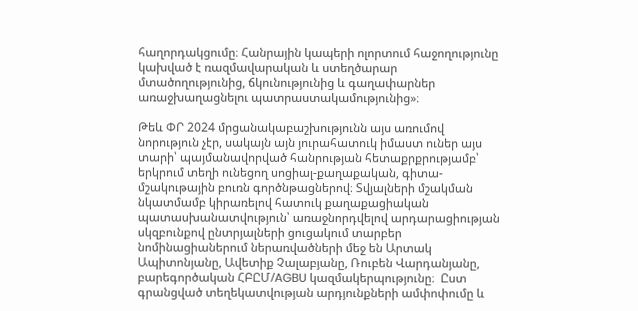հաղորդակցումը։ Հանրային կապերի ոլորտում հաջողությունը կախված է ռազմավարական և ստեղծարար մտածողությունից, ճկունությունից և գաղափարներ առաջխաղացնելու պատրաստակամությունից»։

Թեև ՓՐ 2024 մրցանակաբաշխությունն այս առումով նորություն չէր, սակայն այն յուրահատուկ իմաստ ուներ այս տարի՝ պայմանավորված հանրության հետաքրքրությամբ՝ երկրում տեղի ունեցող սոցիալ-քաղաքական, գիտա-մշակութային բուռն գործնթացներով։ Տվյալների մշակման նկատմամբ կիրառելով հատուկ քաղաքացիական պատասխանատվություն՝ առաջնորդվելով արդարացիության սկզբունքով ընտրյալների ցուցակում տարբեր նոմինացիաներում ներառվածների մեջ են Արտակ Ապիտոնյանը, Ավետիք Չալաբյանը, Ռուբեն Վարդանյանը, բարեգործական ՀԲԸՄ/AGBU կազմակերպությունը։  Ըստ գրանցված տեղեկատվության արդյունքների ամփոփումը և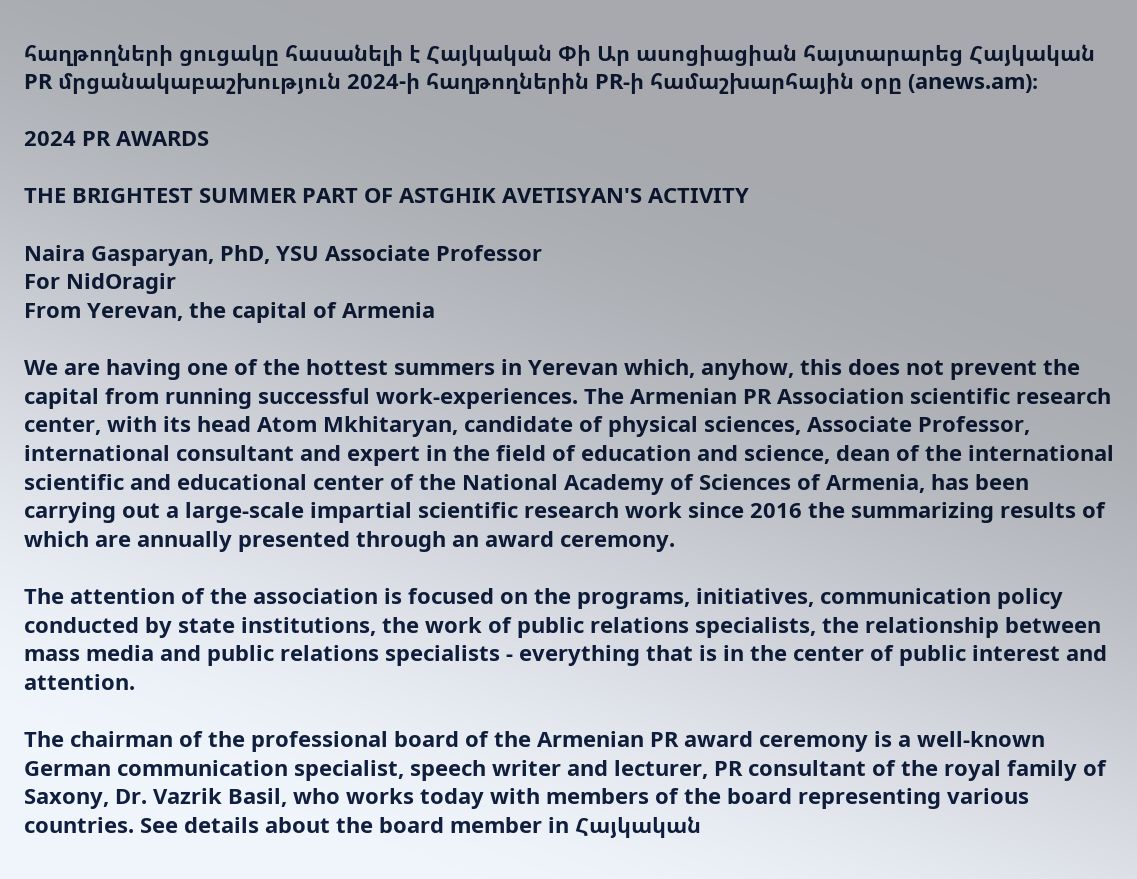հաղթողների ցուցակը հասանելի է Հայկական Փի Ար ասոցիացիան հայտարարեց Հայկական PR մրցանակաբաշխություն 2024-ի հաղթողներին PR-ի համաշխարհային օրը (anews.am)։

2024 PR AWARDS

THE BRIGHTEST SUMMER PART OF ASTGHIK AVETISYAN'S ACTIVITY

Naira Gasparyan, PhD, YSU Associate Professor
For NidOragir
From Yerevan, the capital of Armenia

We are having one of the hottest summers in Yerevan which, anyhow, this does not prevent the capital from running successful work-experiences. The Armenian PR Association scientific research center, with its head Atom Mkhitaryan, candidate of physical sciences, Associate Professor, international consultant and expert in the field of education and science, dean of the international scientific and educational center of the National Academy of Sciences of Armenia, has been carrying out a large-scale impartial scientific research work since 2016 the summarizing results of which are annually presented through an award ceremony.

The attention of the association is focused on the programs, initiatives, communication policy conducted by state institutions, the work of public relations specialists, the relationship between mass media and public relations specialists - everything that is in the center of public interest and attention.

The chairman of the professional board of the Armenian PR award ceremony is a well-known German communication specialist, speech writer and lecturer, PR consultant of the royal family of Saxony, Dr. Vazrik Basil, who works today with members of the board representing various countries. See details about the board member in Հայկական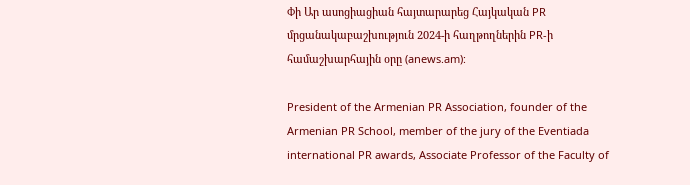Փի Ար ասոցիացիան հայտարարեց Հայկական PR մրցանակաբաշխություն 2024-ի հաղթողներին PR-ի համաշխարհային օրը (anews.am):

President of the Armenian PR Association, founder of the Armenian PR School, member of the jury of the Eventiada international PR awards, Associate Professor of the Faculty of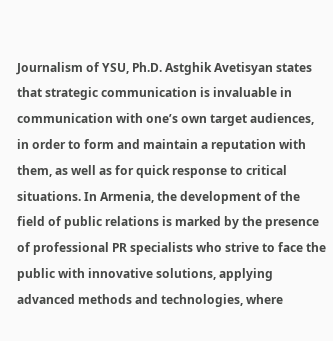Journalism of YSU, Ph.D. Astghik Avetisyan states that strategic communication is invaluable in communication with one’s own target audiences, in order to form and maintain a reputation with them, as well as for quick response to critical situations. In Armenia, the development of the field of public relations is marked by the presence of professional PR specialists who strive to face the public with innovative solutions, applying advanced methods and technologies, where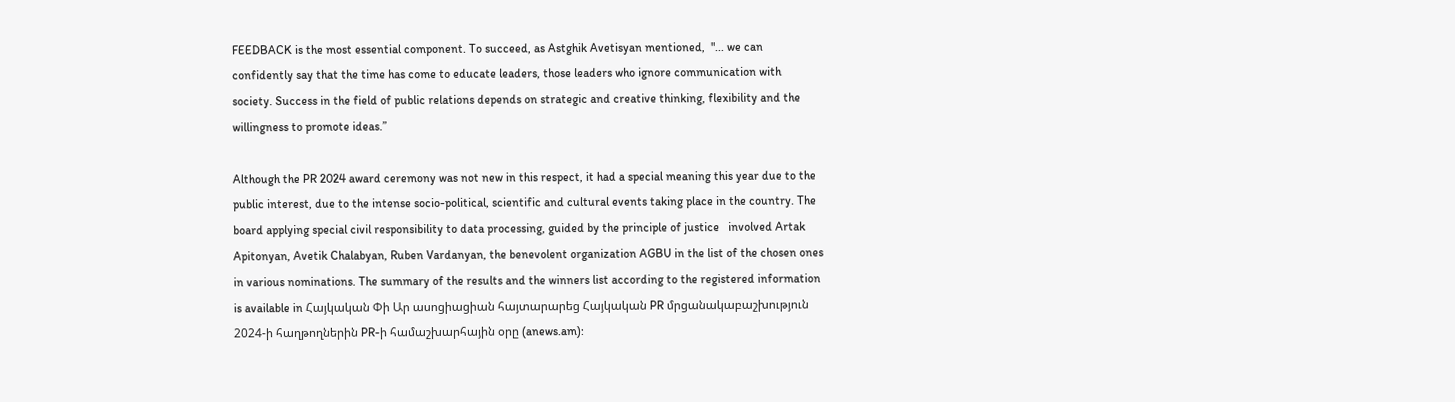FEEDBACK is the most essential component. To succeed, as Astghik Avetisyan mentioned,  "... we can confidently say that the time has come to educate leaders, those leaders who ignore communication with society. Success in the field of public relations depends on strategic and creative thinking, flexibility and the willingness to promote ideas.”

Although the PR 2024 award ceremony was not new in this respect, it had a special meaning this year due to the public interest, due to the intense socio-political, scientific and cultural events taking place in the country. The board applying special civil responsibility to data processing, guided by the principle of justice   involved Artak Apitonyan, Avetik Chalabyan, Ruben Vardanyan, the benevolent organization AGBU in the list of the chosen ones in various nominations. The summary of the results and the winners list according to the registered information is available in Հայկական Փի Ար ասոցիացիան հայտարարեց Հայկական PR մրցանակաբաշխություն 2024-ի հաղթողներին PR-ի համաշխարհային օրը (anews.am):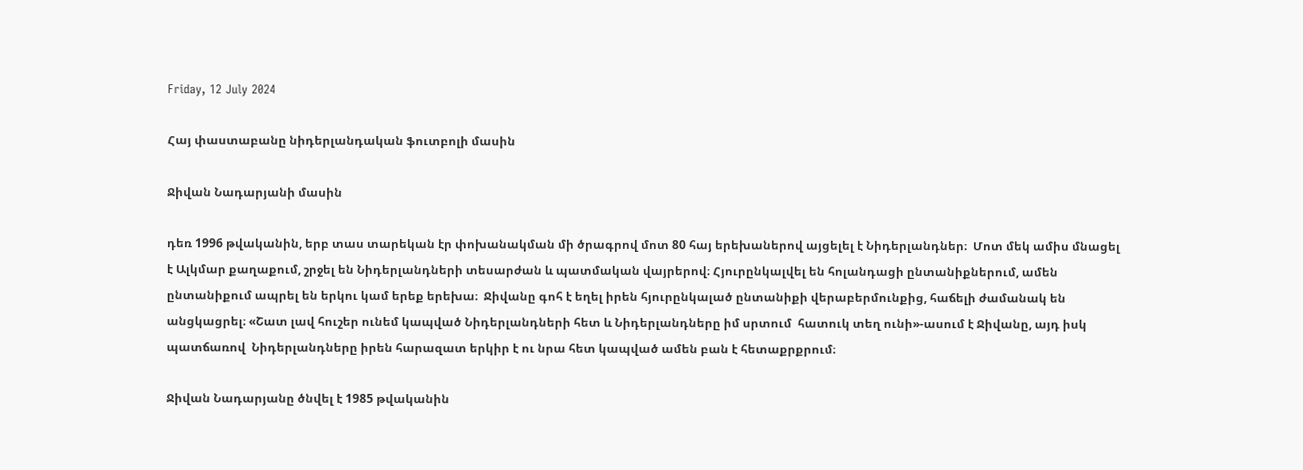Friday, 12 July 2024

Հայ փաստաբանը նիդերլանդական ֆուտբոլի մասին

Ջիվան Նադարյանի մասին

դեռ 1996 թվականին, երբ տաս տարեկան էր փոխանակման մի ծրագրով մոտ 80 հայ երեխաներով այցելել է Նիդերլանդներ։  Մոտ մեկ ամիս մնացել է Ալկմար քաղաքում, շրջել են Նիդերլանդների տեսարժան և պատմական վայրերով։ Հյուրընկալվել են հոլանդացի ընտանիքներում, ամեն ընտանիքում ապրել են երկու կամ երեք երեխա։  Ջիվանը գոհ է եղել իրեն հյուրընկալած ընտանիքի վերաբերմունքից, հաճելի ժամանակ են անցկացրել։ «Շատ լավ հուշեր ունեմ կապված Նիդերլանդների հետ և Նիդերլանդները իմ սրտում  հատուկ տեղ ունի»-ասում է Ջիվանը, այդ իսկ պատճառով  Նիդերլանդները իրեն հարազատ երկիր է ու նրա հետ կապված ամեն բան է հետաքրքրում։

Ջիվան Նադարյանը ծնվել է 1985 թվականին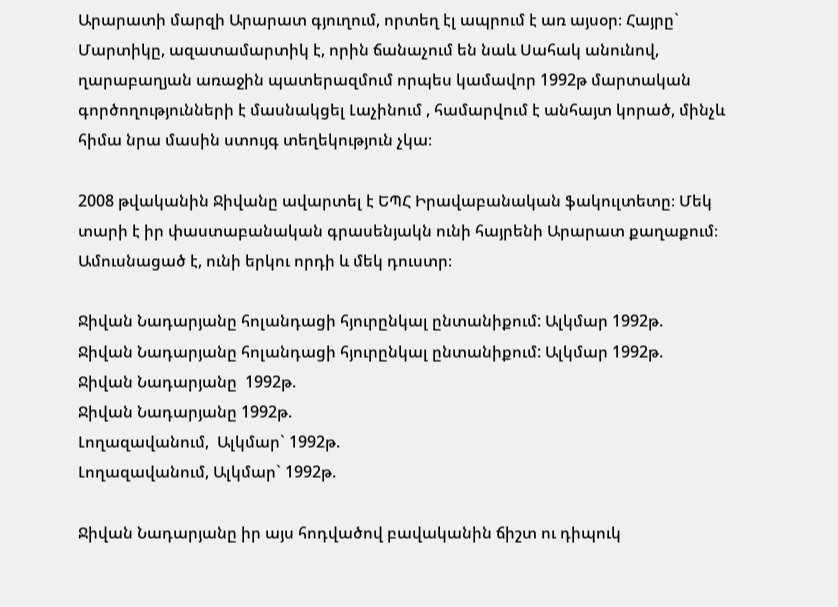Արարատի մարզի Արարատ գյուղում, որտեղ էլ ապրում է առ այսօր։ Հայրը` Մարտիկը, ազատամարտիկ է, որին ճանաչում են նաև Սահակ անունով, ղարաբաղյան առաջին պատերազմում որպես կամավոր 1992թ մարտական գործողությունների է մասնակցել Լաչինում , համարվում է անհայտ կորած, մինչև հիմա նրա մասին ստույգ տեղեկություն չկա։

2008 թվականին Ջիվանը ավարտել է ԵՊՀ Իրավաբանական ֆակուլտետը։ Մեկ տարի է իր փաստաբանական գրասենյակն ունի հայրենի Արարատ քաղաքում։ Ամուսնացած է, ունի երկու որդի և մեկ դուստր։

Ջիվան Նադարյանը հոլանդացի հյուրընկալ ընտանիքում: Ալկմար 1992թ.
Ջիվան Նադարյանը հոլանդացի հյուրընկալ ընտանիքում: Ալկմար 1992թ.
Ջիվան Նադարյանը  1992թ.
Ջիվան Նադարյանը 1992թ.
Լողազավանում,  Ալկմար` 1992թ.
Լողազավանում, Ալկմար` 1992թ.

Ջիվան Նադարյանը իր այս հոդվածով բավականին ճիշտ ու դիպուկ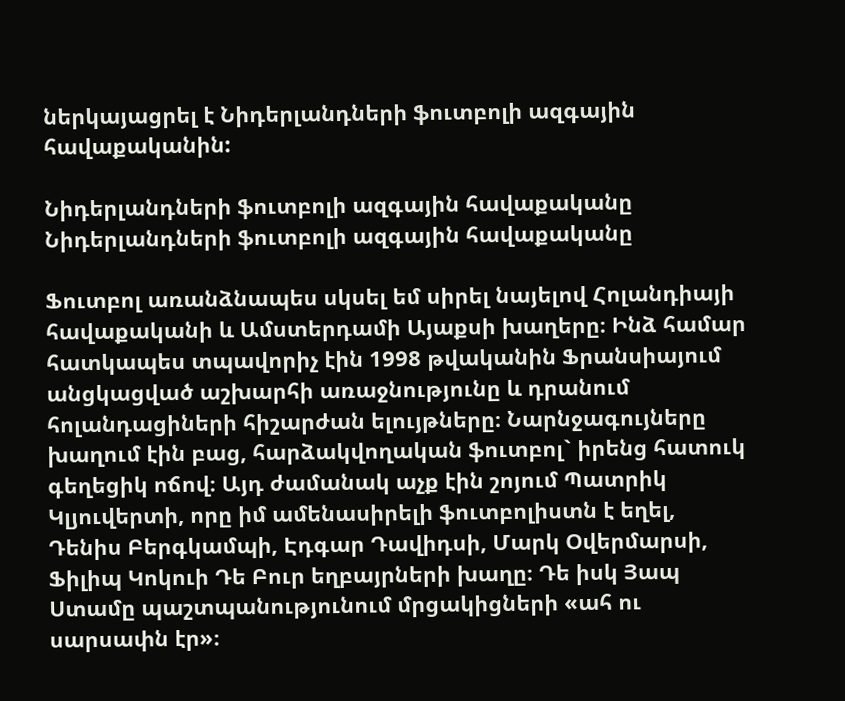ներկայացրել է Նիդերլանդների ֆուտբոլի ազգային հավաքականին:

Նիդերլանդների ֆուտբոլի ազգային հավաքականը
Նիդերլանդների ֆուտբոլի ազգային հավաքականը

Ֆուտբոլ առանձնապես սկսել եմ սիրել նայելով Հոլանդիայի հավաքականի և Ամստերդամի Այաքսի խաղերը։ Ինձ համար հատկապես տպավորիչ էին 1998 թվականին Ֆրանսիայում անցկացված աշխարհի առաջնությունը և դրանում հոլանդացիների հիշարժան ելույթները։ Նարնջագույները խաղում էին բաց, հարձակվողական ֆուտբոլ` իրենց հատուկ գեղեցիկ ոճով։ Այդ ժամանակ աչք էին շոյում Պատրիկ Կլյուվերտի, որը իմ ամենասիրելի ֆուտբոլիստն է եղել, Դենիս Բերգկամպի, Էդգար Դավիդսի, Մարկ Օվերմարսի, Ֆիլիպ Կոկուի Դե Բուր եղբայրների խաղը։ Դե իսկ Յապ Ստամը պաշտպանությունում մրցակիցների «ահ ու սարսափն էր»։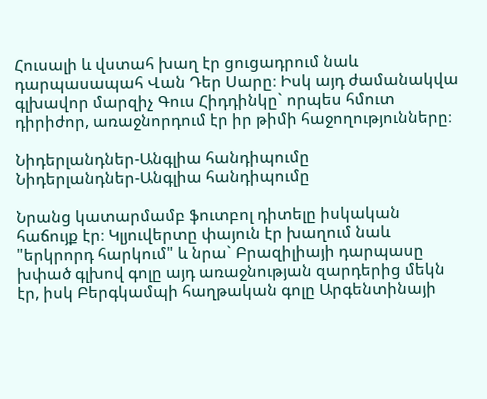Հուսալի և վստահ խաղ էր ցուցադրում նաև դարպասապահ Վան Դեր Սարը։ Իսկ այդ ժամանակվա գլխավոր մարզիչ Գուս Հիդդինկը` որպես հմուտ դիրիժոր, առաջնորդում էր իր թիմի հաջողությունները։

Նիդերլանդներ-Անգլիա հանդիպումը
Նիդերլանդներ-Անգլիա հանդիպումը

Նրանց կատարմամբ ֆուտբոլ դիտելը իսկական հաճույք էր։ Կլյուվերտը փայուն էր խաղում նաև "երկրորդ հարկում" և նրա` Բրազիլիայի դարպասը խփած գլխով գոլը այդ առաջնության զարդերից մեկն էր, իսկ Բերգկամպի հաղթական գոլը Արգենտինայի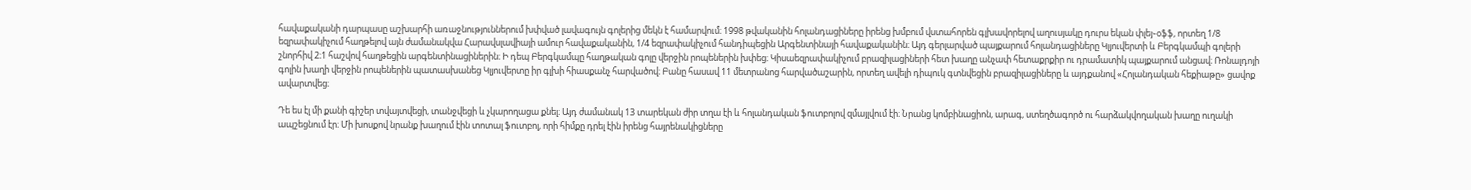հավաքականի դարպասը աշխարհի առաջնություններում խփված լավագույն գոլերից մեկն է համարվում։ 1998 թվականին հոլանդացիները իրենց խմբում վստահորեն գլխավորելով աղուսյակը դուրս եկան փլեյ֊օֆֆ, որտեղ 1/8 եզրափակիչում հաղթելով այն ժամանակվա Հարավսլավիայի ամուր հավաքականին, 1/4 եզրափակիչում հանդիպեցին Արգենտինայի հավաքականին։ Այդ գերլարված պայքարում հոլանդացիները Կլյուվերտի և Բերգկամպի գոլերի շնորհիվ 2։1 հաշվով հաղթեցին արգենտինացիներին։ Ի դեպ Բերգկամպը հաղթական գոլը վերջին րոպեներին խփեց։ Կիսաեզրափակիչում բրազիլացիների հետ խաղը անչափ հետաքրքիր ու դրամատիկ պայքարում անցավ։ Ռոնալդոյի գոլին խաղի վերջին րոպեներին պատասխանեց Կլյուվերտը իր գլխի հիասքանչ հարվածով։ Բանը հասավ 11 մետրանոց հարվածաշարին, որտեղ ավելի դիպուկ գտնվեցին բրազիլացիները և այդքանով «Հոլանդական հեքիաթը» ցավոք ավարտվեց։

Դե ես էլ մի քանի գիշեր տվայտվեցի, տանջվեցի և չկարողացա քնել։ Այդ ժամանակ 13 տարեկան ժիր տղա էի և հոլանդական ֆուտբոլով զմայլվում էի։ Նրանց կոմբինացիոն, արագ, ստեղծագործ ու հարձակվողական խաղը ուղակի ապշեցնում էր։ Մի խոսքով նրանք խաղում էին տոտալ ֆուտբոլ, որի հիմքը դրել էին իրենց հայրենակիցները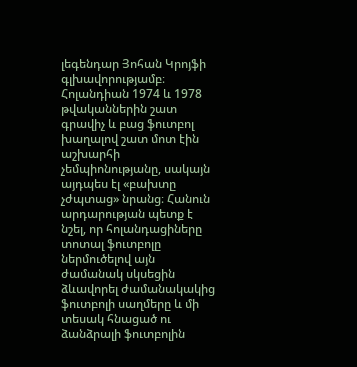լեգենդար Յոհան Կրոյֆի գլխավորությամբ։ Հոլանդիան 1974 և 1978 թվականներին շատ գրավիչ և բաց ֆուտբոլ խաղալով շատ մոտ էին աշխարհի չեմպիոնությանը, սակայն այդպես էլ «բախտը չժպտաց» նրանց։ Հանուն արդարության պետք է նշել, որ հոլանդացիները տոտալ ֆուտբոլը ներմուծելով այն ժամանակ սկսեցին ձևավորել ժամանակակից ֆուտբոլի սաղմերը և մի տեսակ հնացած ու  ձանձրալի ֆուտբոլին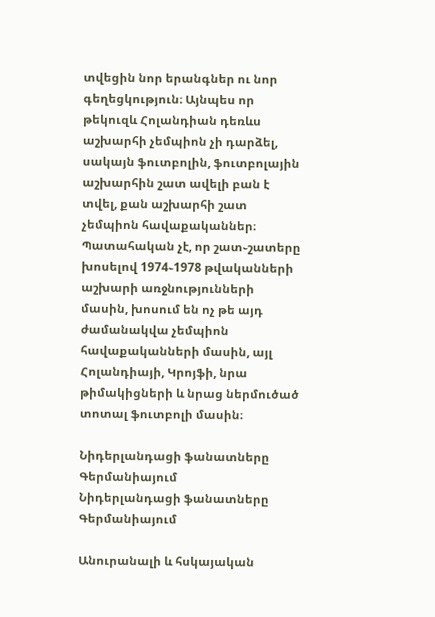տվեցին նոր երանգներ ու նոր գեղեցկություն։ Այնպես որ թեկուզև Հոլանդիան դեռևս աշխարհի չեմպիոն չի դարձել, սակայն ֆուտբոլին, ֆուտբոլային աշխարհին շատ ավելի բան է տվել, քան աշխարհի շատ չեմպիոն հավաքականներ։ Պատահական չէ, որ շատ֊շատերը խոսելով 1974֊1978 թվականների աշխարի առջնությունների մասին, խոսում են ոչ թե այդ ժամանակվա չեմպիոն հավաքականների մասին, այլ Հոլանդիայի, Կրոյֆի, նրա թիմակիցների և նրաց ներմուծած տոտալ ֆուտբոլի մասին։

Նիդերլանդացի ֆանատները Գերմանիայում
Նիդերլանդացի ֆանատները Գերմանիայում

Անուրանալի և հսկայական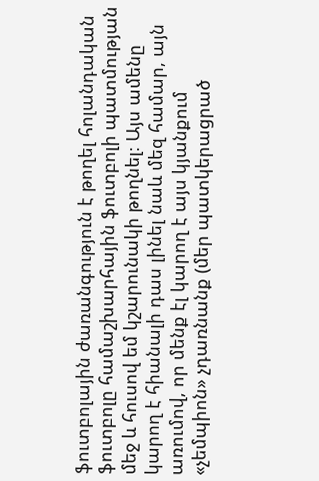ֆուտբոլային ժառանգություն է թողել հոլանդական ֆուտբոլը համաշխարհային ֆուտբոլի պատմության մեջ և հուսով եմ կշարունակի թողնել։ Այս ամենը կարող է հիանալի դաս լինել նաև մեզ համար, այն առումով, որ մենք էլ կարող է այս կյանքում «չեմպիոն» չդառնանք (մեր պատկերացրած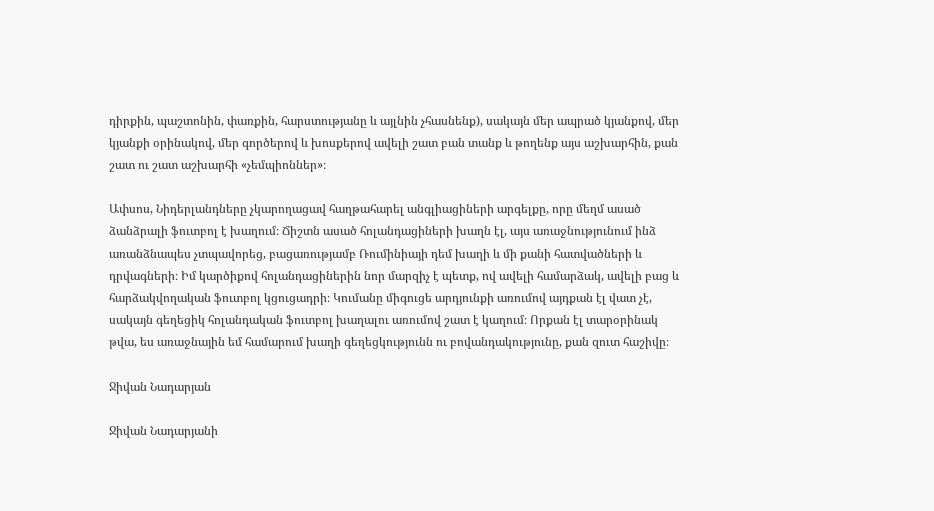դիրքին, պաշտոնին, փառքին, հարստությանը և այլնին չհասնենք), սակայն մեր ապրած կյանքով, մեր կյանքի օրինակով, մեր գործերով և խոսքերով ավելի շատ բան տանք և թողենք այս աշխարհին, քան շատ ու շատ աշխարհի «չեմպիոններ»։

Ափսոս, Նիդերլանդները չկարողացավ հաղթահարել անգլիացիների արգելքը, որը մեղմ ասած ձանձրալի ֆուտբոլ է խաղում։ Ճիշտն ասած հոլանդացիների խաղն էլ, այս առաջնությունում ինձ առանձնապես չտպավորեց, բացառությամբ Ռումինիայի դեմ խաղի և մի քանի հատվածների և դրվագների։ Իմ կարծիքով հոլանդացիներին նոր մարզիչ է պետք, ով ավելի համարձակ, ավելի բաց և հարձակվողական ֆուտբոլ կցուցադրի։ Կումանը միգուցե արդյունքի առումով այդքան էլ վատ չէ, սակայն գեղեցիկ հոլանդական ֆուտբոլ խաղալու առումով շատ է կաղում։ Որքան էլ տարօրինակ թվա, ես առաջնային եմ համարում խաղի գեղեցկությունն ու բովանդակությունը, քան զուտ հաշիվը։

Ջիվան Նադարյան

Ջիվան Նադարյանի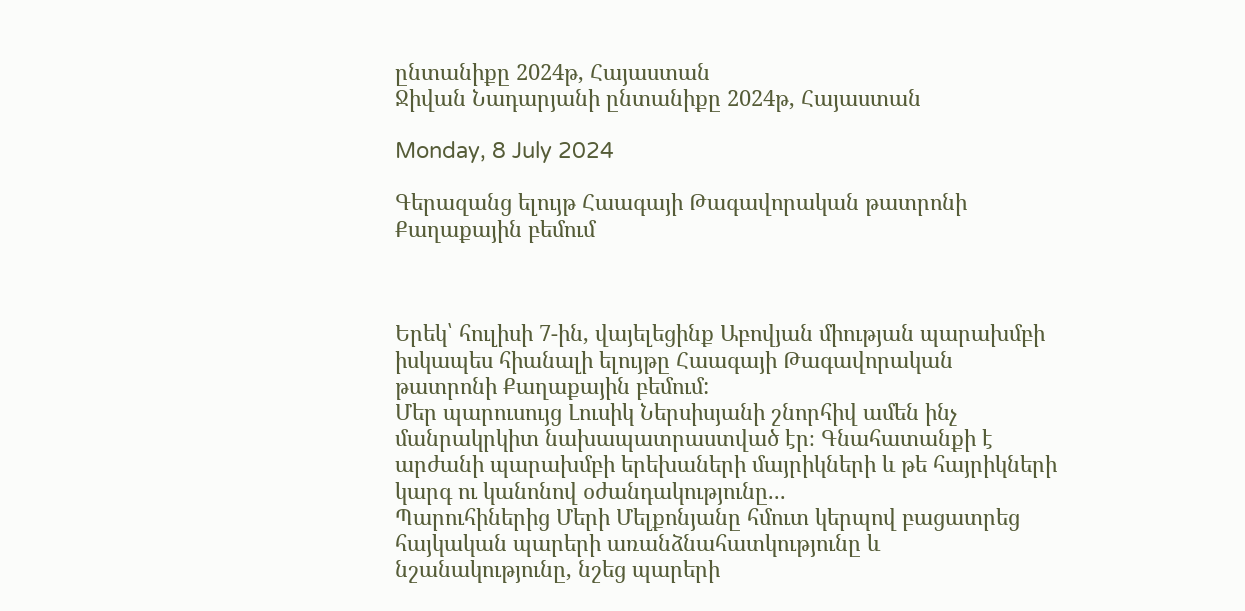ընտանիքը 2024թ, Հայաստան
Ջիվան Նադարյանի ընտանիքը 2024թ, Հայաստան

Monday, 8 July 2024

Գերազանց ելույթ Հաագայի Թագավորական թատրոնի Քաղաքային բեմում



Երեկ՝ հուլիսի 7-ին, վայելեցինք Աբովյան միության պարախմբի իսկապես հիանալի ելույթը Հաագայի Թագավորական թատրոնի Քաղաքային բեմում:
Մեր պարուսույց Լուսիկ Ներսիսյանի շնորհիվ ամեն ինչ մանրակրկիտ նախապատրաստված էր։ Գնահատանքի է արժանի պարախմբի երեխաների մայրիկների և թե հայրիկների կարգ ու կանոնով օժանդակությունը...
Պարուհիներից Մերի Մելքոնյանը հմուտ կերպով բացատրեց հայկական պարերի առանձնահատկությունը և նշանակությունը, նշեց պարերի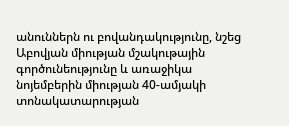անուններն ու բովանդակությունը, նշեց Աբովյան միության մշակութային գործունեությունը և առաջիկա նոյեմբերին միության 40-ամյակի տոնակատարության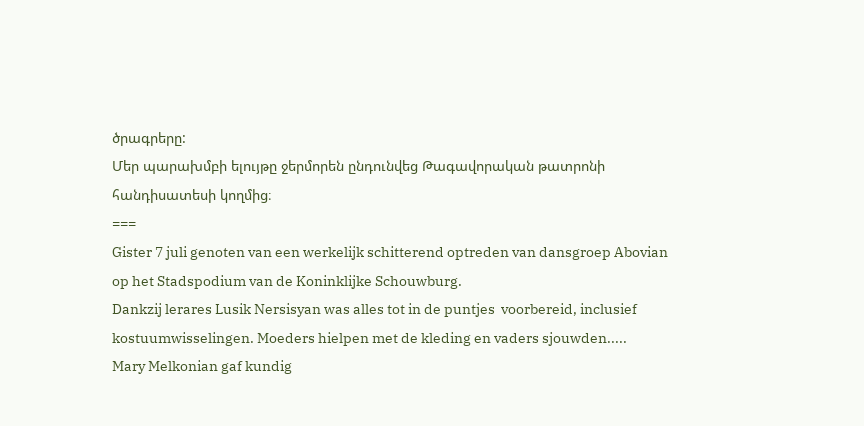ծրագրերը:
Մեր պարախմբի ելույթը ջերմորեն ընդունվեց Թագավորական թատրոնի հանդիսատեսի կողմից։
===
Gister 7 juli genoten van een werkelijk schitterend optreden van dansgroep Abovian op het Stadspodium van de Koninklijke Schouwburg.
Dankzij lerares Lusik Nersisyan was alles tot in de puntjes  voorbereid, inclusief kostuumwisselingen. Moeders hielpen met de kleding en vaders sjouwden.....
Mary Melkonian gaf kundig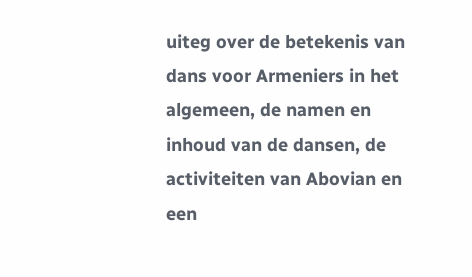uiteg over de betekenis van dans voor Armeniers in het algemeen, de namen en inhoud van de dansen, de activiteiten van Abovian en een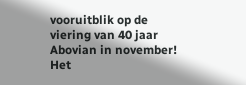vooruitblik op de viering van 40 jaar Abovian in november!
Het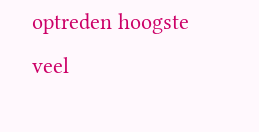optreden hoogste veel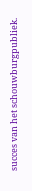succes van het schouwburgpubliek.